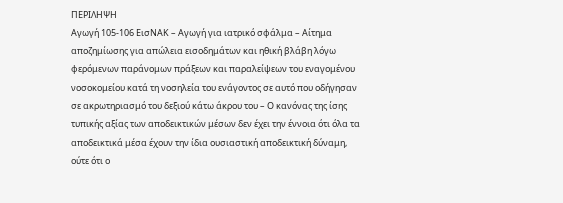ΠΕΡΙΛΗΨΗ
Αγωγή 105-106 ΕισΝΑΚ – Αγωγή για ιατρικό σφάλμα – Αίτημα αποζημίωσης για απώλεια εισοδημάτων και ηθική βλάβη λόγω φερόμενων παράνομων πράξεων και παραλείψεων του εναγομένου νοσοκομείου κατά τη νοσηλεία του ενάγοντος σε αυτό που οδήγησαν σε ακρωτηριασμό του δεξιού κάτω άκρου του – Ο κανόνας της ίσης τυπικής αξίας των αποδεικτικών μέσων δεν έχει την έννοια ότι όλα τα αποδεικτικά μέσα έχουν την ίδια ουσιαστική αποδεικτική δύναμη, ούτε ότι ο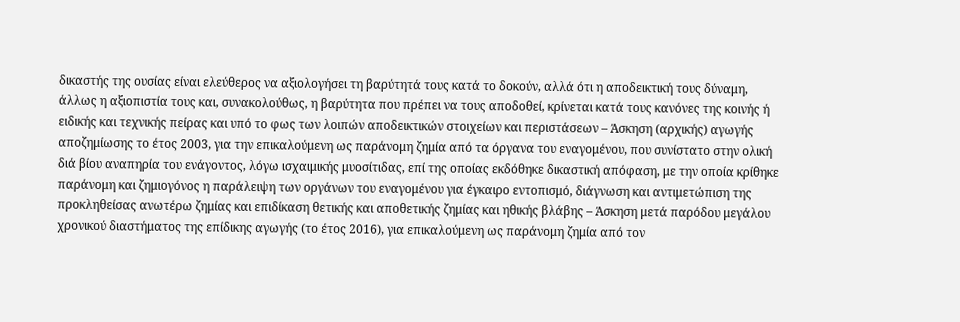δικαστής της ουσίας είναι ελεύθερος να αξιολογήσει τη βαρύτητά τους κατά το δοκούν, αλλά ότι η αποδεικτική τους δύναμη, άλλως η αξιοπιστία τους και, συνακολούθως, η βαρύτητα που πρέπει να τους αποδοθεί, κρίνεται κατά τους κανόνες της κοινής ή ειδικής και τεχνικής πείρας και υπό το φως των λοιπών αποδεικτικών στοιχείων και περιστάσεων – Άσκηση (αρχικής) αγωγής αποζημίωσης το έτος 2003, για την επικαλούμενη ως παράνομη ζημία από τα όργανα του εναγομένου, που συνίστατο στην ολική διά βίου αναπηρία του ενάγοντος, λόγω ισχαιμικής μυοσίτιδας, επί της οποίας εκδόθηκε δικαστική απόφαση, με την οποία κρίθηκε παράνομη και ζημιογόνος η παράλειψη των οργάνων του εναγομένου για έγκαιρο εντοπισμό, διάγνωση και αντιμετώπιση της προκληθείσας ανωτέρω ζημίας και επιδίκαση θετικής και αποθετικής ζημίας και ηθικής βλάβης – Άσκηση μετά παρόδου μεγάλου χρονικού διαστήματος της επίδικης αγωγής (το έτος 2016), για επικαλούμενη ως παράνομη ζημία από τον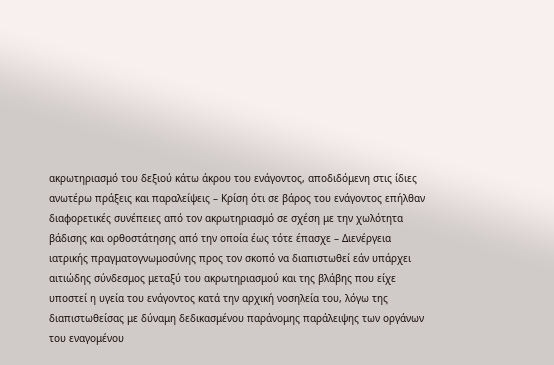ακρωτηριασμό του δεξιού κάτω άκρου του ενάγοντος, αποδιδόμενη στις ίδιες ανωτέρω πράξεις και παραλείψεις – Κρίση ότι σε βάρος του ενάγοντος επήλθαν διαφορετικές συνέπειες από τον ακρωτηριασμό σε σχέση με την χωλότητα βάδισης και ορθοστάτησης από την οποία έως τότε έπασχε – Διενέργεια ιατρικής πραγματογνωμοσύνης προς τον σκοπό να διαπιστωθεί εάν υπάρχει αιτιώδης σύνδεσμος μεταξύ του ακρωτηριασμού και της βλάβης που είχε υποστεί η υγεία του ενάγοντος κατά την αρχική νοσηλεία του, λόγω της διαπιστωθείσας με δύναμη δεδικασμένου παράνομης παράλειψης των οργάνων του εναγομένου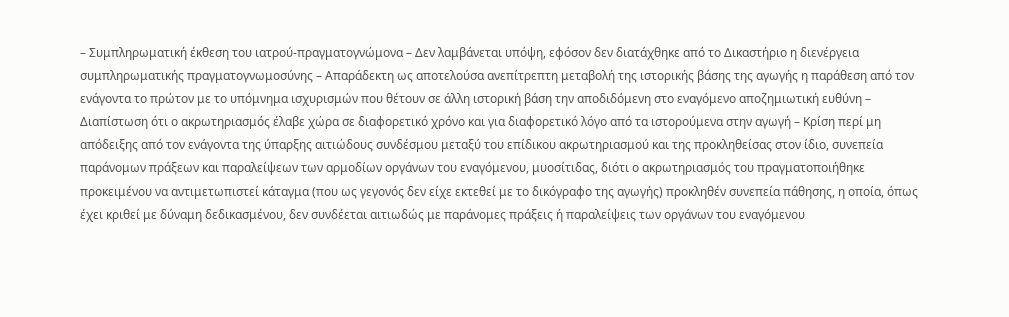– Συμπληρωματική έκθεση του ιατρού-πραγματογνώμονα – Δεν λαμβάνεται υπόψη, εφόσον δεν διατάχθηκε από το Δικαστήριο η διενέργεια συμπληρωματικής πραγματογνωμοσύνης – Απαράδεκτη ως αποτελούσα ανεπίτρεπτη μεταβολή της ιστορικής βάσης της αγωγής η παράθεση από τον ενάγοντα το πρώτον με το υπόμνημα ισχυρισμών που θέτουν σε άλλη ιστορική βάση την αποδιδόμενη στο εναγόμενο αποζημιωτική ευθύνη – Διαπίστωση ότι ο ακρωτηριασμός έλαβε χώρα σε διαφορετικό χρόνο και για διαφορετικό λόγο από τα ιστορούμενα στην αγωγή – Κρίση περί μη απόδειξης από τον ενάγοντα της ύπαρξης αιτιώδους συνδέσμου μεταξύ του επίδικου ακρωτηριασμού και της προκληθείσας στον ίδιο, συνεπεία παράνομων πράξεων και παραλείψεων των αρμοδίων οργάνων του εναγόμενου, μυοσίτιδας, διότι ο ακρωτηριασμός του πραγματοποιήθηκε προκειμένου να αντιμετωπιστεί κάταγμα (που ως γεγονός δεν είχε εκτεθεί με το δικόγραφο της αγωγής) προκληθέν συνεπεία πάθησης, η οποία, όπως έχει κριθεί με δύναμη δεδικασμένου, δεν συνδέεται αιτιωδώς με παράνομες πράξεις ή παραλείψεις των οργάνων του εναγόμενου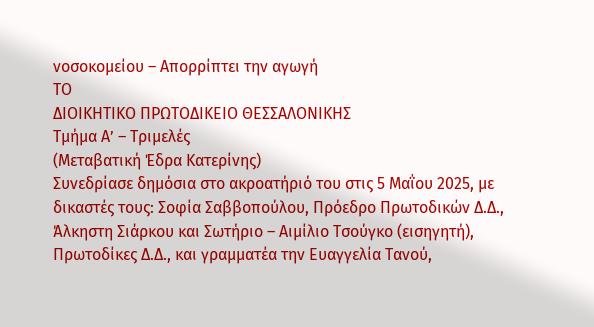νοσοκομείου – Απορρίπτει την αγωγή
ΤΟ
ΔΙΟΙΚΗΤΙΚΟ ΠΡΩΤΟΔΙΚΕΙΟ ΘΕΣΣΑΛΟΝΙΚΗΣ
Τμήμα Α’ – Τριμελές
(Μεταβατική Έδρα Κατερίνης)
Συνεδρίασε δημόσια στο ακροατήριό του στις 5 Μαΐου 2025, με δικαστές τους: Σοφία Σαββοπούλου, Πρόεδρο Πρωτοδικών Δ.Δ., Άλκηστη Σιάρκου και Σωτήριο – Αιμίλιο Τσούγκο (εισηγητή), Πρωτοδίκες Δ.Δ., και γραμματέα την Ευαγγελία Τανού,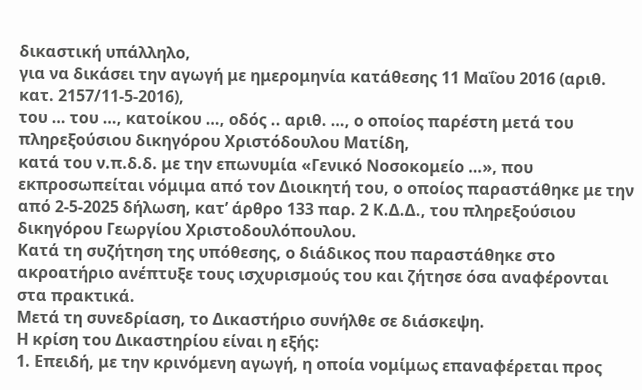δικαστική υπάλληλο,
για να δικάσει την αγωγή με ημερομηνία κατάθεσης 11 Μαΐου 2016 (αριθ. κατ. 2157/11-5-2016),
του … του …, κατοίκου …, οδός .. αριθ. …, ο οποίος παρέστη μετά του πληρεξούσιου δικηγόρου Χριστόδουλου Ματίδη,
κατά του ν.π.δ.δ. με την επωνυμία «Γενικό Νοσοκομείο …», που εκπροσωπείται νόμιμα από τον Διοικητή του, ο οποίος παραστάθηκε με την από 2-5-2025 δήλωση, κατ’ άρθρο 133 παρ. 2 Κ.Δ.Δ., του πληρεξούσιου δικηγόρου Γεωργίου Χριστοδουλόπουλου.
Κατά τη συζήτηση της υπόθεσης, ο διάδικος που παραστάθηκε στο ακροατήριο ανέπτυξε τους ισχυρισμούς του και ζήτησε όσα αναφέρονται στα πρακτικά.
Μετά τη συνεδρίαση, το Δικαστήριο συνήλθε σε διάσκεψη.
Η κρίση του Δικαστηρίου είναι η εξής:
1. Επειδή, με την κρινόμενη αγωγή, η οποία νομίμως επαναφέρεται προς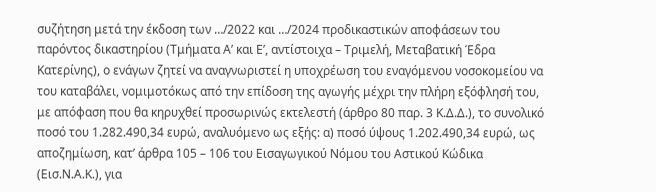συζήτηση μετά την έκδοση των …/2022 και …/2024 προδικαστικών αποφάσεων του παρόντος δικαστηρίου (Τμήματα Α’ και Ε’, αντίστοιχα – Τριμελή, Μεταβατική Έδρα Κατερίνης), ο ενάγων ζητεί να αναγνωριστεί η υποχρέωση του εναγόμενου νοσοκομείου να του καταβάλει, νομιμοτόκως από την επίδοση της αγωγής μέχρι την πλήρη εξόφλησή του, με απόφαση που θα κηρυχθεί προσωρινώς εκτελεστή (άρθρο 80 παρ. 3 Κ.Δ.Δ.), το συνολικό ποσό του 1.282.490,34 ευρώ, αναλυόμενο ως εξής: α) ποσό ύψους 1.202.490,34 ευρώ, ως αποζημίωση, κατ’ άρθρα 105 – 106 του Εισαγωγικού Νόμου του Αστικού Κώδικα (Εισ.Ν.Α.Κ.), για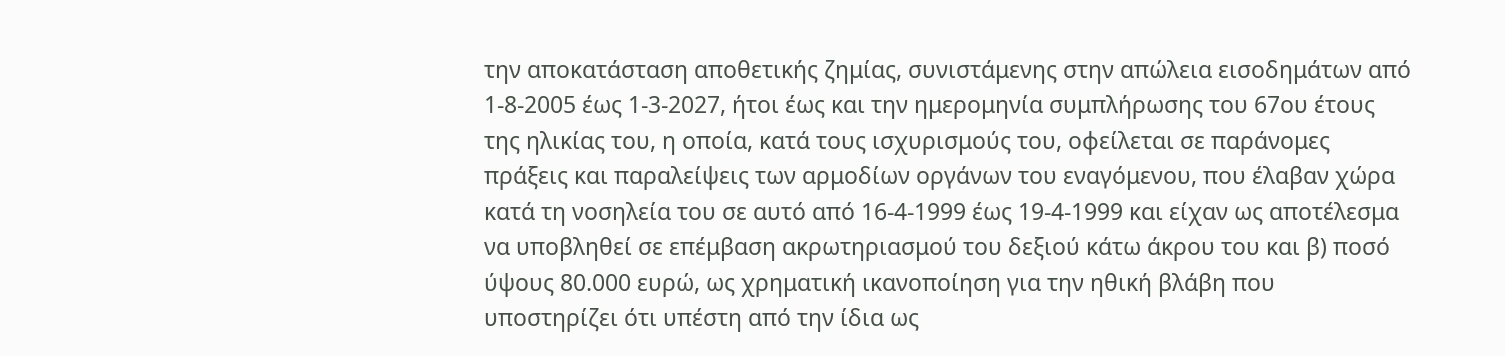την αποκατάσταση αποθετικής ζημίας, συνιστάμενης στην απώλεια εισοδημάτων από 1-8-2005 έως 1-3-2027, ήτοι έως και την ημερομηνία συμπλήρωσης του 67ου έτους της ηλικίας του, η οποία, κατά τους ισχυρισμούς του, οφείλεται σε παράνομες πράξεις και παραλείψεις των αρμοδίων οργάνων του εναγόμενου, που έλαβαν χώρα κατά τη νοσηλεία του σε αυτό από 16-4-1999 έως 19-4-1999 και είχαν ως αποτέλεσμα να υποβληθεί σε επέμβαση ακρωτηριασμού του δεξιού κάτω άκρου του και β) ποσό ύψους 80.000 ευρώ, ως χρηματική ικανοποίηση για την ηθική βλάβη που υποστηρίζει ότι υπέστη από την ίδια ως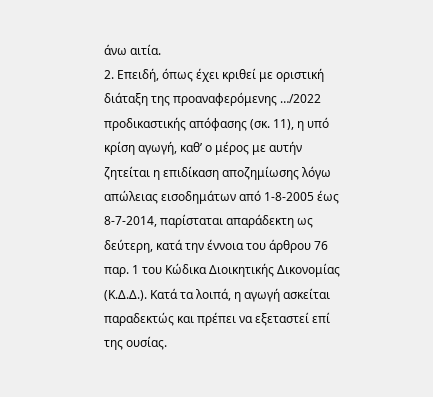άνω αιτία.
2. Επειδή, όπως έχει κριθεί με οριστική διάταξη της προαναφερόμενης …/2022 προδικαστικής απόφασης (σκ. 11), η υπό κρίση αγωγή, καθ’ ο μέρος με αυτήν ζητείται η επιδίκαση αποζημίωσης λόγω απώλειας εισοδημάτων από 1-8-2005 έως 8-7-2014, παρίσταται απαράδεκτη ως δεύτερη, κατά την έννοια του άρθρου 76 παρ. 1 του Κώδικα Διοικητικής Δικονομίας (Κ.Δ.Δ.). Κατά τα λοιπά, η αγωγή ασκείται παραδεκτώς και πρέπει να εξεταστεί επί της ουσίας.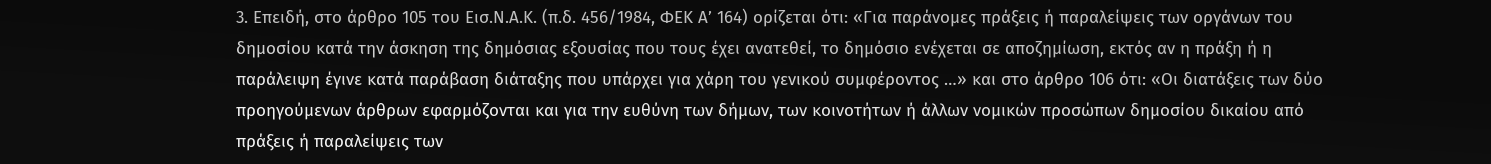3. Επειδή, στο άρθρο 105 του Εισ.Ν.Α.Κ. (π.δ. 456/1984, ΦΕΚ Α’ 164) ορίζεται ότι: «Για παράνομες πράξεις ή παραλείψεις των οργάνων του δημοσίου κατά την άσκηση της δημόσιας εξουσίας που τους έχει ανατεθεί, το δημόσιο ενέχεται σε αποζημίωση, εκτός αν η πράξη ή η παράλειψη έγινε κατά παράβαση διάταξης που υπάρχει για χάρη του γενικού συμφέροντος …» και στο άρθρο 106 ότι: «Οι διατάξεις των δύο προηγούμενων άρθρων εφαρμόζονται και για την ευθύνη των δήμων, των κοινοτήτων ή άλλων νομικών προσώπων δημοσίου δικαίου από πράξεις ή παραλείψεις των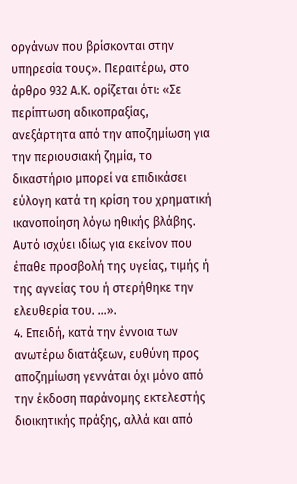οργάνων που βρίσκονται στην υπηρεσία τους». Περαιτέρω, στο άρθρο 932 Α.Κ. ορίζεται ότι: «Σε περίπτωση αδικοπραξίας, ανεξάρτητα από την αποζημίωση για την περιουσιακή ζημία, το δικαστήριο μπορεί να επιδικάσει εύλογη κατά τη κρίση του χρηματική ικανοποίηση λόγω ηθικής βλάβης. Αυτό ισχύει ιδίως για εκείνον που έπαθε προσβολή της υγείας, τιμής ή της αγνείας του ή στερήθηκε την ελευθερία του. …».
4. Επειδή, κατά την έννοια των ανωτέρω διατάξεων, ευθύνη προς αποζημίωση γεννάται όχι μόνο από την έκδοση παράνομης εκτελεστής διοικητικής πράξης, αλλά και από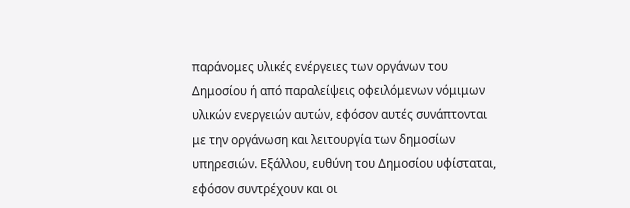παράνομες υλικές ενέργειες των οργάνων του Δημοσίου ή από παραλείψεις οφειλόμενων νόμιμων υλικών ενεργειών αυτών, εφόσον αυτές συνάπτονται με την οργάνωση και λειτουργία των δημοσίων υπηρεσιών. Εξάλλου, ευθύνη του Δημοσίου υφίσταται, εφόσον συντρέχουν και οι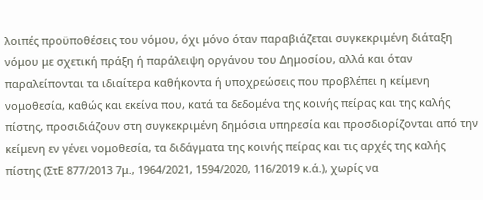λοιπές προϋποθέσεις του νόμου, όχι μόνο όταν παραβιάζεται συγκεκριμένη διάταξη νόμου με σχετική πράξη ή παράλειψη οργάνου του Δημοσίου, αλλά και όταν παραλείπονται τα ιδιαίτερα καθήκοντα ή υποχρεώσεις που προβλέπει η κείμενη νομοθεσία, καθώς και εκείνα που, κατά τα δεδομένα της κοινής πείρας και της καλής πίστης, προσιδιάζουν στη συγκεκριμένη δημόσια υπηρεσία και προσδιορίζονται από την κείμενη εν γένει νομοθεσία, τα διδάγματα της κοινής πείρας και τις αρχές της καλής πίστης (ΣτΕ 877/2013 7μ., 1964/2021, 1594/2020, 116/2019 κ.ά.), χωρίς να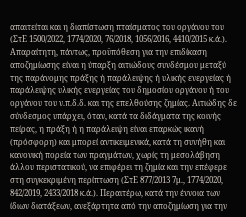απαιτείται και η διαπίστωση πταίσματος του οργάνου του (ΣτΕ 1500/2022, 1774/2020, 76/2018, 1056/2016, 4410/2015 κ.ά.). Απαραίτητη, πάντως, προϋπόθεση για την επιδίκαση αποζημίωσης είναι η ύπαρξη αιτιώδους συνδέσμου μεταξύ της παράνομης πράξης ή παράλειψης ή υλικής ενεργείας ή παράλειψης υλικής ενεργείας του δημοσίου οργάνου ή του οργάνου του ν.π.δ.δ. και της επελθούσης ζημίας. Αιτιώδης δε σύνδεσμος υπάρχει, όταν, κατά τα διδάγματα της κοινής πείρας, η πράξη ή η παράλειψη είναι επαρκώς ικανή (πρόσφορη) και μπορεί αντικειμενικά, κατά τη συνήθη και κανονική πορεία των πραγμάτων, χωρίς τη μεσολάβηση άλλου περιστατικού, να επιφέρει τη ζημία και την επέφερε στη συγκεκριμένη περίπτωση (ΣτΕ 877/2013 7μ., 1774/2020, 842/2019, 2433/2018 κ.ά.). Περαιτέρω, κατά την έννοια των ίδιων διατάξεων, ανεξάρτητα από την αποζημίωση για την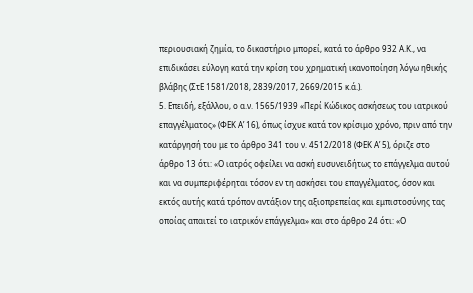περιουσιακή ζημία, το δικαστήριο μπορεί, κατά το άρθρο 932 Α.Κ., να επιδικάσει εύλογη κατά την κρίση του χρηματική ικανοποίηση λόγω ηθικής βλάβης (ΣτΕ 1581/2018, 2839/2017, 2669/2015 κ.ά.).
5. Επειδή, εξάλλου, ο α.ν. 1565/1939 «Περί Κώδικος ασκήσεως του ιατρικού επαγγέλματος» (ΦΕΚ Α’ 16), όπως ίσχυε κατά τον κρίσιμο χρόνο, πριν από την κατάργησή του με το άρθρο 341 του ν. 4512/2018 (ΦΕΚ Α’ 5), όριζε στο άρθρο 13 ότι: «Ο ιατρός οφείλει να ασκή ευσυνειδήτως το επάγγελμα αυτού και να συμπεριφέρηται τόσον εν τη ασκήσει του επαγγέλματος, όσον και εκτός αυτής κατά τρόπον αντάξιον της αξιοπρεπείας και εμπιστοσύνης τας οποίας απαιτεί το ιατρικόν επάγγελμα» και στο άρθρο 24 ότι: «Ο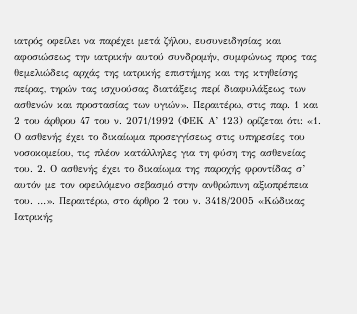ιατρός οφείλει να παρέχει μετά ζήλου, ευσυνειδησίας και αφοσιώσεως την ιατρικήν αυτού συνδρομήν, συμφώνως προς τας θεμελιώδεις αρχάς της ιατρικής επιστήμης και της κτηθείσης πείρας, τηρών τας ισχυούσας διατάξεις περί διαφυλάξεως των ασθενών και προστασίας των υγιών». Περαιτέρω, στις παρ. 1 και 2 του άρθρου 47 του ν. 2071/1992 (ΦΕΚ Α’ 123) ορίζεται ότι: «1. Ο ασθενής έχει το δικαίωμα προσεγγίσεως στις υπηρεσίες του νοσοκομείου, τις πλέον κατάλληλες για τη φύση της ασθενείας του. 2. Ο ασθενής έχει το δικαίωμα της παροχής φροντίδας σ’ αυτόν με τον οφειλόμενο σεβασμό στην ανθρώπινη αξιοπρέπεια του. …». Περαιτέρω, στο άρθρο 2 του ν. 3418/2005 «Κώδικας Ιατρικής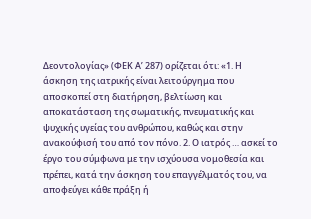Δεοντολογίας» (ΦΕΚ Α’ 287) ορίζεται ότι: «1. Η άσκηση της ιατρικής είναι λειτούργημα που αποσκοπεί στη διατήρηση, βελτίωση και αποκατάσταση της σωματικής, πνευματικής και ψυχικής υγείας του ανθρώπου, καθώς και στην ανακούφισή του από τον πόνο. 2. Ο ιατρός … ασκεί το έργο του σύμφωνα με την ισχύουσα νομοθεσία και πρέπει, κατά την άσκηση του επαγγέλματός του, να αποφεύγει κάθε πράξη ή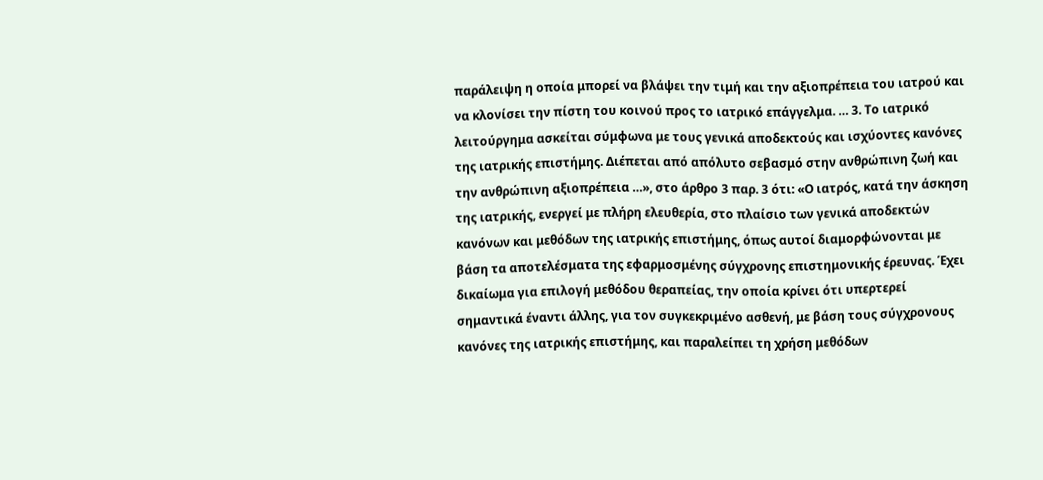παράλειψη η οποία μπορεί να βλάψει την τιμή και την αξιοπρέπεια του ιατρού και να κλονίσει την πίστη του κοινού προς το ιατρικό επάγγελμα. … 3. Το ιατρικό λειτούργημα ασκείται σύμφωνα με τους γενικά αποδεκτούς και ισχύοντες κανόνες της ιατρικής επιστήμης. Διέπεται από απόλυτο σεβασμό στην ανθρώπινη ζωή και την ανθρώπινη αξιοπρέπεια …», στο άρθρο 3 παρ. 3 ότι: «Ο ιατρός, κατά την άσκηση της ιατρικής, ενεργεί με πλήρη ελευθερία, στο πλαίσιο των γενικά αποδεκτών κανόνων και μεθόδων της ιατρικής επιστήμης, όπως αυτοί διαμορφώνονται με βάση τα αποτελέσματα της εφαρμοσμένης σύγχρονης επιστημονικής έρευνας. Έχει δικαίωμα για επιλογή μεθόδου θεραπείας, την οποία κρίνει ότι υπερτερεί σημαντικά έναντι άλλης, για τον συγκεκριμένο ασθενή, με βάση τους σύγχρονους κανόνες της ιατρικής επιστήμης, και παραλείπει τη χρήση μεθόδων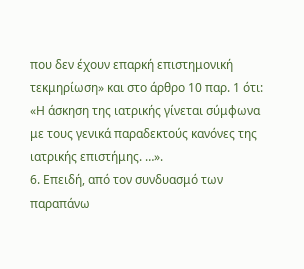που δεν έχουν επαρκή επιστημονική τεκμηρίωση» και στο άρθρο 10 παρ. 1 ότι: «Η άσκηση της ιατρικής γίνεται σύμφωνα με τους γενικά παραδεκτούς κανόνες της ιατρικής επιστήμης. …».
6. Επειδή, από τον συνδυασμό των παραπάνω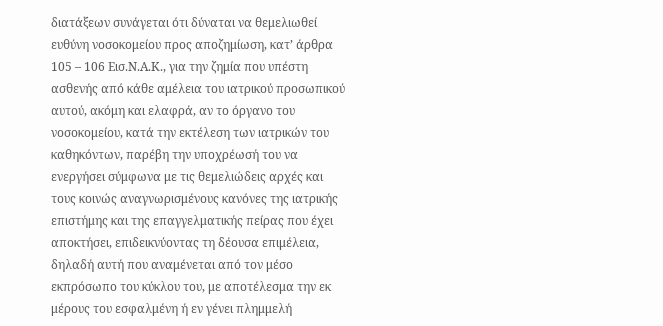διατάξεων συνάγεται ότι δύναται να θεμελιωθεί ευθύνη νοσοκομείου προς αποζημίωση, κατ’ άρθρα 105 – 106 Εισ.Ν.Α.Κ., για την ζημία που υπέστη ασθενής από κάθε αμέλεια του ιατρικού προσωπικού αυτού, ακόμη και ελαφρά, αν το όργανο του νοσοκομείου, κατά την εκτέλεση των ιατρικών του καθηκόντων, παρέβη την υποχρέωσή του να ενεργήσει σύμφωνα με τις θεμελιώδεις αρχές και τους κοινώς αναγνωρισμένους κανόνες της ιατρικής επιστήμης και της επαγγελματικής πείρας που έχει αποκτήσει, επιδεικνύοντας τη δέουσα επιμέλεια, δηλαδή αυτή που αναμένεται από τον μέσο εκπρόσωπο του κύκλου του, με αποτέλεσμα την εκ μέρους του εσφαλμένη ή εν γένει πλημμελή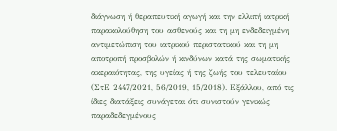διάγνωση ή θεραπευτική αγωγή και την ελλιπή ιατρική παρακολούθηση του ασθενούς και τη μη ενδεδειγμένη αντιμετώπιση του ιατρικού περιστατικού και τη μη αποτροπή προσβολών ή κινδύνων κατά της σωματικής ακεραιότητας, της υγείας ή της ζωής του τελευταίου (ΣτΕ 2447/2021, 56/2019, 15/2018). Εξάλλου, από τις ίδιες διατάξεις συνάγεται ότι συνιστούν γενικώς παραδεδεγμένους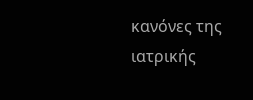κανόνες της ιατρικής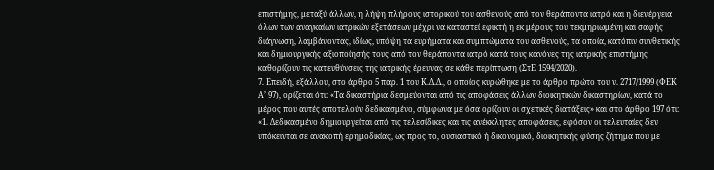επιστήμης, μεταξύ άλλων, η λήψη πλήρους ιστορικού του ασθενούς από τον θεράποντα ιατρό και η διενέργεια όλων των αναγκαίων ιατρικών εξετάσεων μέχρι να καταστεί εφικτή η εκ μέρους του τεκμηριωμένη και σαφής διάγνωση, λαμβάνοντας, ιδίως, υπόψη τα ευρήματα και συμπτώματα του ασθενούς, τα οποία, κατόπιν συνθετικής και δημιουργικής αξιοποίησής τους από τον θεράποντα ιατρό κατά τους κανόνες της ιατρικής επιστήμης καθορίζουν τις κατευθύνσεις της ιατρικής έρευνας σε κάθε περίπτωση (ΣτΕ 1594/2020).
7. Επειδή, εξάλλου, στο άρθρο 5 παρ. 1 του Κ.Δ.Δ., ο οποίος κυρώθηκε με το άρθρο πρώτο του ν. 2717/1999 (ΦΕΚ Α’ 97), ορίζεται ότι: «Τα δικαστήρια δεσμεύονται από τις αποφάσεις άλλων διοικητικών δικαστηρίων, κατά το μέρος που αυτές αποτελούν δεδικασμένο, σύμφωνα με όσα ορίζουν οι σχετικές διατάξεις» και στο άρθρο 197 ότι: «1. Δεδικασμένο δημιουργείται από τις τελεσίδικες και τις ανέκκλητες αποφάσεις, εφόσον οι τελευταίες δεν υπόκεινται σε ανακοπή ερημοδικίας, ως προς το, ουσιαστικό ή δικονομικό, διοικητικής φύσης ζήτημα που με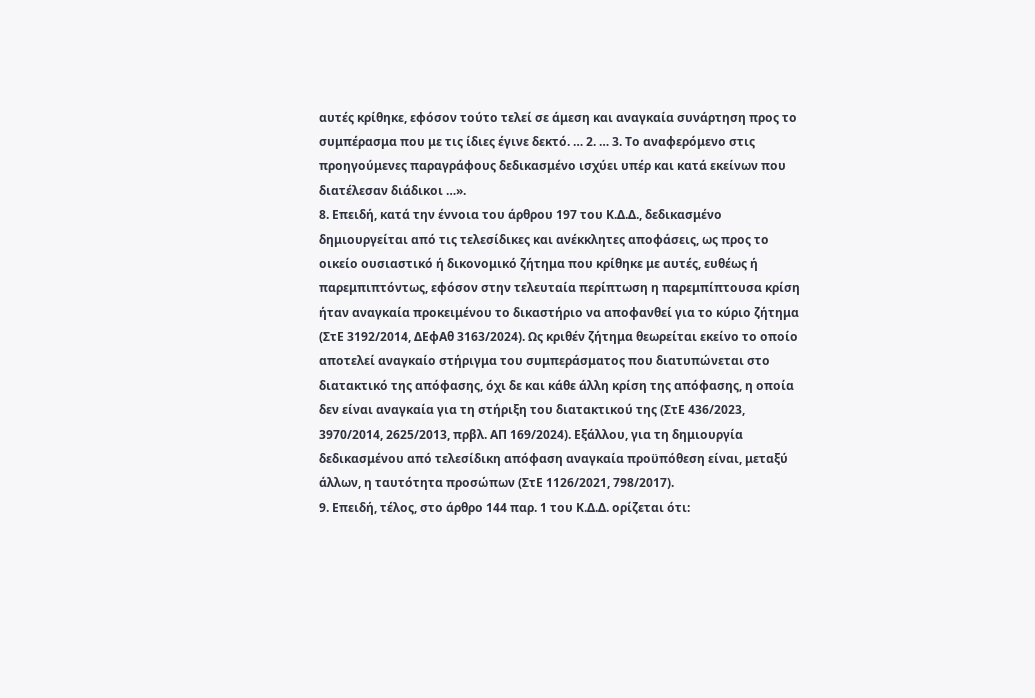αυτές κρίθηκε, εφόσον τούτο τελεί σε άμεση και αναγκαία συνάρτηση προς το συμπέρασμα που με τις ίδιες έγινε δεκτό. … 2. … 3. Το αναφερόμενο στις προηγούμενες παραγράφους δεδικασμένο ισχύει υπέρ και κατά εκείνων που διατέλεσαν διάδικοι …».
8. Επειδή, κατά την έννοια του άρθρου 197 του Κ.Δ.Δ., δεδικασμένο δημιουργείται από τις τελεσίδικες και ανέκκλητες αποφάσεις, ως προς το οικείο ουσιαστικό ή δικονομικό ζήτημα που κρίθηκε με αυτές, ευθέως ή παρεμπιπτόντως, εφόσον στην τελευταία περίπτωση η παρεμπίπτουσα κρίση ήταν αναγκαία προκειμένου το δικαστήριο να αποφανθεί για το κύριο ζήτημα (ΣτΕ 3192/2014, ΔΕφΑθ 3163/2024). Ως κριθέν ζήτημα θεωρείται εκείνο το οποίο αποτελεί αναγκαίο στήριγμα του συμπεράσματος που διατυπώνεται στο διατακτικό της απόφασης, όχι δε και κάθε άλλη κρίση της απόφασης, η οποία δεν είναι αναγκαία για τη στήριξη του διατακτικού της (ΣτΕ 436/2023, 3970/2014, 2625/2013, πρβλ. ΑΠ 169/2024). Εξάλλου, για τη δημιουργία δεδικασμένου από τελεσίδικη απόφαση αναγκαία προϋπόθεση είναι, μεταξύ άλλων, η ταυτότητα προσώπων (ΣτΕ 1126/2021, 798/2017).
9. Επειδή, τέλος, στο άρθρο 144 παρ. 1 του Κ.Δ.Δ. ορίζεται ότι: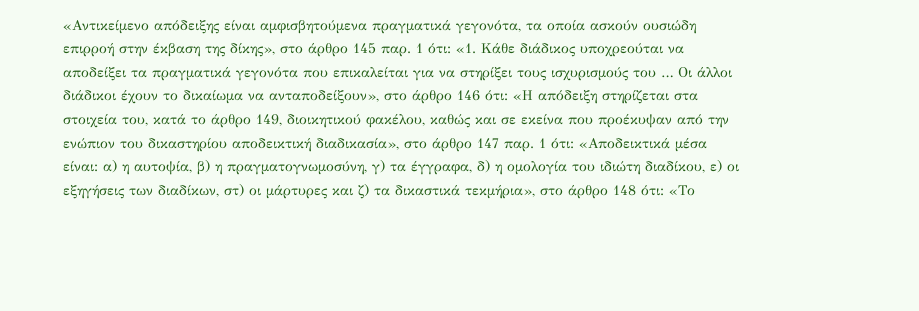«Αντικείμενο απόδειξης είναι αμφισβητούμενα πραγματικά γεγονότα, τα οποία ασκούν ουσιώδη επιρροή στην έκβαση της δίκης», στο άρθρο 145 παρ. 1 ότι: «1. Κάθε διάδικος υποχρεούται να αποδείξει τα πραγματικά γεγονότα που επικαλείται για να στηρίξει τους ισχυρισμούς του … Οι άλλοι διάδικοι έχουν το δικαίωμα να ανταποδείξουν», στο άρθρο 146 ότι: «Η απόδειξη στηρίζεται στα στοιχεία του, κατά το άρθρο 149, διοικητικού φακέλου, καθώς και σε εκείνα που προέκυψαν από την ενώπιον του δικαστηρίου αποδεικτική διαδικασία», στο άρθρο 147 παρ. 1 ότι: «Αποδεικτικά μέσα είναι: α) η αυτοψία, β) η πραγματογνωμοσύνη, γ) τα έγγραφα, δ) η ομολογία του ιδιώτη διαδίκου, ε) οι εξηγήσεις των διαδίκων, στ) οι μάρτυρες και ζ) τα δικαστικά τεκμήρια», στο άρθρο 148 ότι: «Το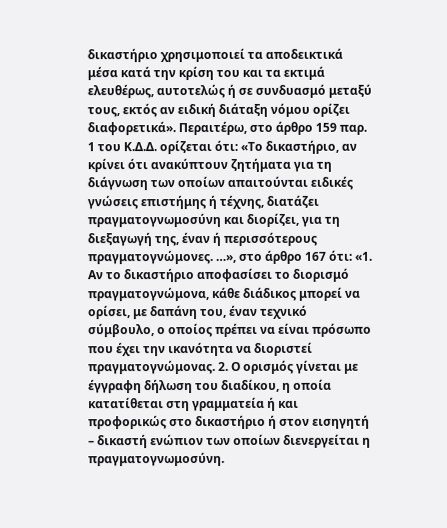δικαστήριο χρησιμοποιεί τα αποδεικτικά μέσα κατά την κρίση του και τα εκτιμά ελευθέρως, αυτοτελώς ή σε συνδυασμό μεταξύ τους, εκτός αν ειδική διάταξη νόμου ορίζει διαφορετικά». Περαιτέρω, στο άρθρο 159 παρ. 1 του Κ.Δ.Δ. ορίζεται ότι: «Το δικαστήριο, αν κρίνει ότι ανακύπτουν ζητήματα για τη διάγνωση των οποίων απαιτούνται ειδικές γνώσεις επιστήμης ή τέχνης, διατάζει πραγματογνωμοσύνη και διορίζει, για τη διεξαγωγή της, έναν ή περισσότερους πραγματογνώμονες. …», στο άρθρο 167 ότι: «1. Αν το δικαστήριο αποφασίσει το διορισμό πραγματογνώμονα, κάθε διάδικος μπορεί να ορίσει, με δαπάνη του, έναν τεχνικό σύμβουλο, ο οποίος πρέπει να είναι πρόσωπο που έχει την ικανότητα να διοριστεί πραγματογνώμονας. 2. Ο ορισμός γίνεται με έγγραφη δήλωση του διαδίκου, η οποία κατατίθεται στη γραμματεία ή και προφορικώς στο δικαστήριο ή στον εισηγητή – δικαστή ενώπιον των οποίων διενεργείται η πραγματογνωμοσύνη.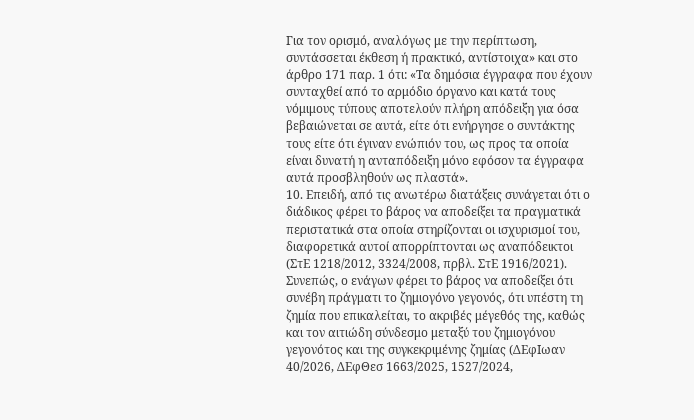Για τον ορισμό, αναλόγως με την περίπτωση, συντάσσεται έκθεση ή πρακτικό, αντίστοιχα» και στο άρθρο 171 παρ. 1 ότι: «Τα δημόσια έγγραφα που έχουν συνταχθεί από το αρμόδιο όργανο και κατά τους νόμιμους τύπους αποτελούν πλήρη απόδειξη για όσα βεβαιώνεται σε αυτά, είτε ότι ενήργησε ο συντάκτης τους είτε ότι έγιναν ενώπιόν του, ως προς τα οποία είναι δυνατή η ανταπόδειξη μόνο εφόσον τα έγγραφα αυτά προσβληθούν ως πλαστά».
10. Επειδή, από τις ανωτέρω διατάξεις συνάγεται ότι ο διάδικος φέρει το βάρος να αποδείξει τα πραγματικά περιστατικά στα οποία στηρίζονται οι ισχυρισμοί του, διαφορετικά αυτοί απορρίπτονται ως αναπόδεικτοι (ΣτΕ 1218/2012, 3324/2008, πρβλ. ΣτΕ 1916/2021). Συνεπώς, ο ενάγων φέρει το βάρος να αποδείξει ότι συνέβη πράγματι το ζημιογόνο γεγονός, ότι υπέστη τη ζημία που επικαλείται, το ακριβές μέγεθός της, καθώς και τον αιτιώδη σύνδεσμο μεταξύ του ζημιογόνου γεγονότος και της συγκεκριμένης ζημίας (ΔΕφΙωαν 40/2026, ΔΕφΘεσ 1663/2025, 1527/2024,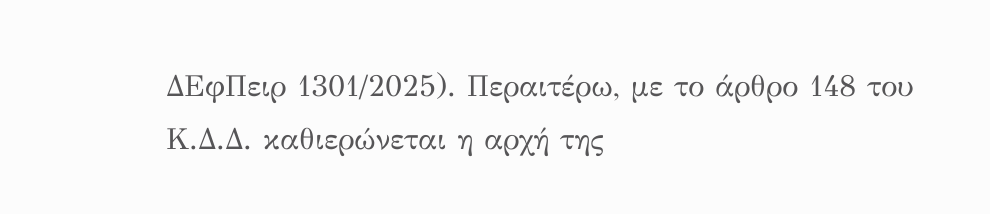ΔΕφΠειρ 1301/2025). Περαιτέρω, με το άρθρο 148 του Κ.Δ.Δ. καθιερώνεται η αρχή της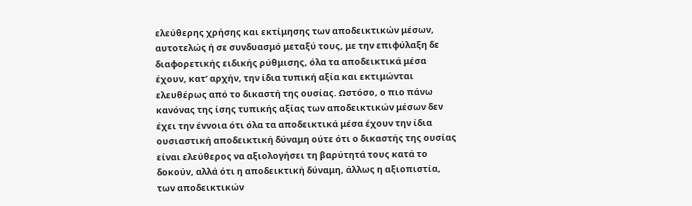ελεύθερης χρήσης και εκτίμησης των αποδεικτικών μέσων, αυτοτελώς ή σε συνδυασμό μεταξύ τους, με την επιφύλαξη δε διαφορετικής ειδικής ρύθμισης, όλα τα αποδεικτικά μέσα έχουν, κατ’ αρχήν, την ίδια τυπική αξία και εκτιμώνται ελευθέρως από το δικαστή της ουσίας. Ωστόσο, ο πιο πάνω κανόνας της ίσης τυπικής αξίας των αποδεικτικών μέσων δεν έχει την έννοια ότι όλα τα αποδεικτικά μέσα έχουν την ίδια ουσιαστική αποδεικτική δύναμη ούτε ότι ο δικαστής της ουσίας είναι ελεύθερος να αξιολογήσει τη βαρύτητά τους κατά το δοκούν, αλλά ότι η αποδεικτική δύναμη, άλλως η αξιοπιστία, των αποδεικτικών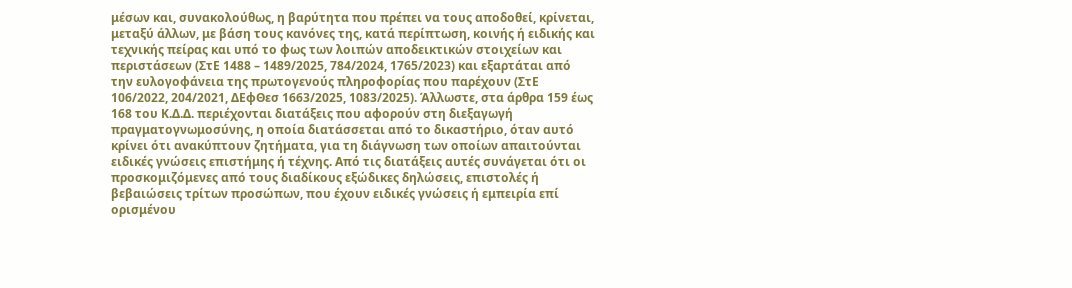μέσων και, συνακολούθως, η βαρύτητα που πρέπει να τους αποδοθεί, κρίνεται, μεταξύ άλλων, με βάση τους κανόνες της, κατά περίπτωση, κοινής ή ειδικής και τεχνικής πείρας και υπό το φως των λοιπών αποδεικτικών στοιχείων και περιστάσεων (ΣτΕ 1488 – 1489/2025, 784/2024, 1765/2023) και εξαρτάται από την ευλογοφάνεια της πρωτογενούς πληροφορίας που παρέχουν (ΣτΕ 106/2022, 204/2021, ΔΕφΘεσ 1663/2025, 1083/2025). Άλλωστε, στα άρθρα 159 έως 168 του Κ.Δ.Δ. περιέχονται διατάξεις που αφορούν στη διεξαγωγή πραγματογνωμοσύνης, η οποία διατάσσεται από το δικαστήριο, όταν αυτό κρίνει ότι ανακύπτουν ζητήματα, για τη διάγνωση των οποίων απαιτούνται ειδικές γνώσεις επιστήμης ή τέχνης. Από τις διατάξεις αυτές συνάγεται ότι οι προσκομιζόμενες από τους διαδίκους εξώδικες δηλώσεις, επιστολές ή βεβαιώσεις τρίτων προσώπων, που έχουν ειδικές γνώσεις ή εμπειρία επί ορισμένου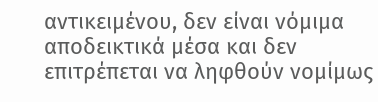αντικειμένου, δεν είναι νόμιμα αποδεικτικά μέσα και δεν επιτρέπεται να ληφθούν νομίμως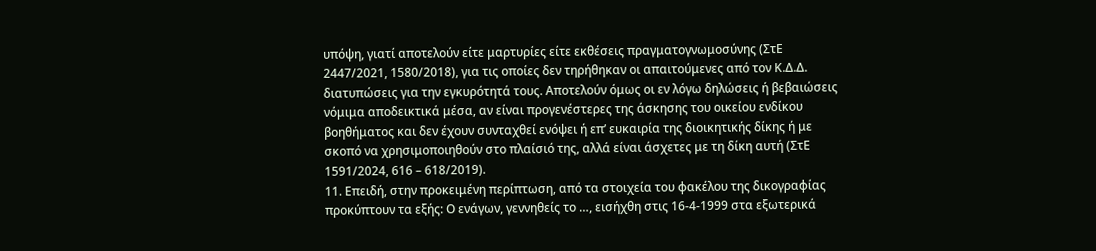υπόψη, γιατί αποτελούν είτε μαρτυρίες είτε εκθέσεις πραγματογνωμοσύνης (ΣτΕ 2447/2021, 1580/2018), για τις οποίες δεν τηρήθηκαν οι απαιτούμενες από τον Κ.Δ.Δ. διατυπώσεις για την εγκυρότητά τους. Αποτελούν όμως οι εν λόγω δηλώσεις ή βεβαιώσεις νόμιμα αποδεικτικά μέσα, αν είναι προγενέστερες της άσκησης του οικείου ενδίκου βοηθήματος και δεν έχουν συνταχθεί ενόψει ή επ’ ευκαιρία της διοικητικής δίκης ή με σκοπό να χρησιμοποιηθούν στο πλαίσιό της, αλλά είναι άσχετες με τη δίκη αυτή (ΣτΕ 1591/2024, 616 – 618/2019).
11. Επειδή, στην προκειμένη περίπτωση, από τα στοιχεία του φακέλου της δικογραφίας προκύπτουν τα εξής: Ο ενάγων, γεννηθείς το …, εισήχθη στις 16-4-1999 στα εξωτερικά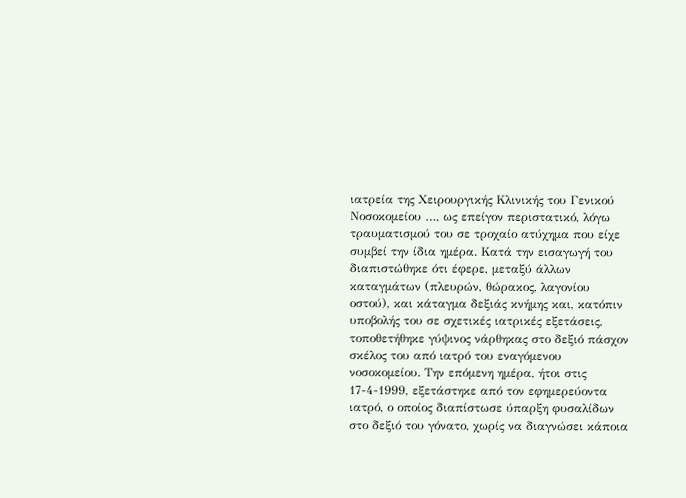ιατρεία της Χειρουργικής Κλινικής του Γενικού Νοσοκομείου …, ως επείγον περιστατικό, λόγω τραυματισμού του σε τροχαίο ατύχημα που είχε συμβεί την ίδια ημέρα. Κατά την εισαγωγή του διαπιστώθηκε ότι έφερε, μεταξύ άλλων καταγμάτων (πλευρών, θώρακος, λαγονίου οστού), και κάταγμα δεξιάς κνήμης και, κατόπιν υποβολής του σε σχετικές ιατρικές εξετάσεις, τοποθετήθηκε γύψινος νάρθηκας στο δεξιό πάσχον σκέλος του από ιατρό του εναγόμενου νοσοκομείου. Την επόμενη ημέρα, ήτοι στις 17-4-1999, εξετάστηκε από τον εφημερεύοντα ιατρό, ο οποίος διαπίστωσε ύπαρξη φυσαλίδων στο δεξιό του γόνατο, χωρίς να διαγνώσει κάποια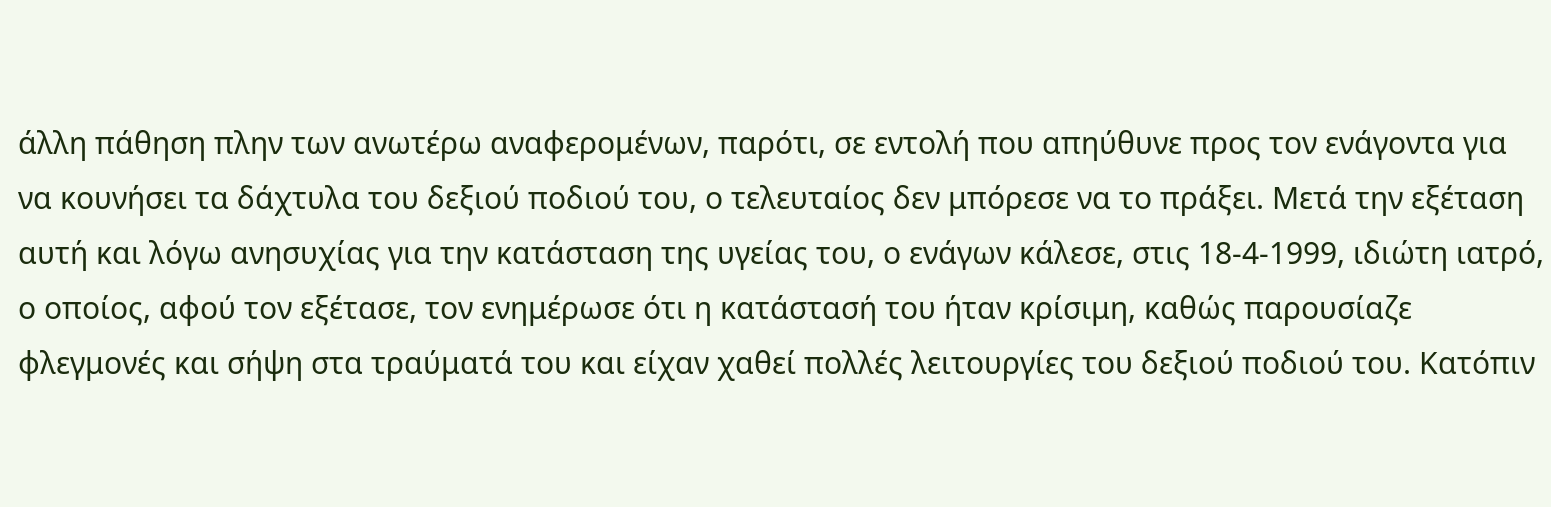άλλη πάθηση πλην των ανωτέρω αναφερομένων, παρότι, σε εντολή που απηύθυνε προς τον ενάγοντα για να κουνήσει τα δάχτυλα του δεξιού ποδιού του, ο τελευταίος δεν μπόρεσε να το πράξει. Μετά την εξέταση αυτή και λόγω ανησυχίας για την κατάσταση της υγείας του, ο ενάγων κάλεσε, στις 18-4-1999, ιδιώτη ιατρό, ο οποίος, αφού τον εξέτασε, τον ενημέρωσε ότι η κατάστασή του ήταν κρίσιμη, καθώς παρουσίαζε φλεγμονές και σήψη στα τραύματά του και είχαν χαθεί πολλές λειτουργίες του δεξιού ποδιού του. Κατόπιν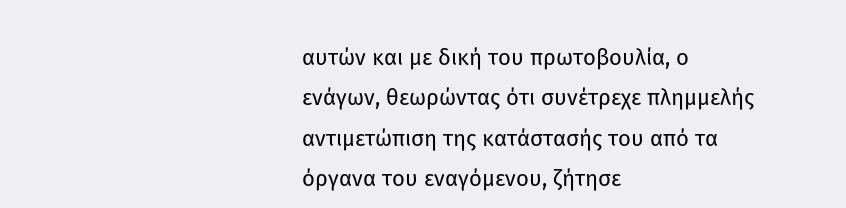αυτών και με δική του πρωτοβουλία, ο ενάγων, θεωρώντας ότι συνέτρεχε πλημμελής αντιμετώπιση της κατάστασής του από τα όργανα του εναγόμενου, ζήτησε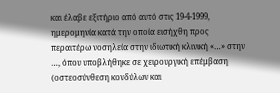και έλαβε εξιτήριο από αυτό στις 19-4-1999, ημερομηνία κατά την οποία εισήχθη προς περαιτέρω νοσηλεία στην ιδιωτική κλινική «…» στην …, όπου υποβλήθηκε σε χειρουργική επέμβαση (οστεοσύνθεση κονδύλων και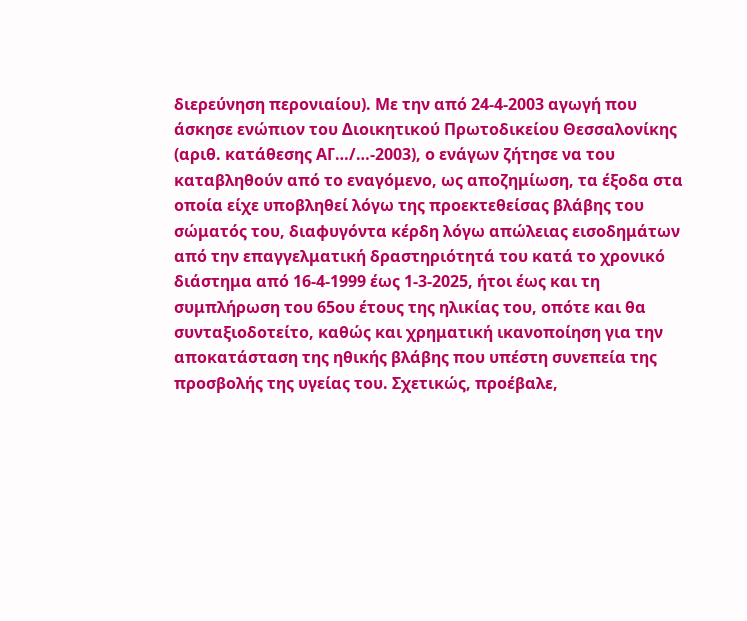διερεύνηση περονιαίου). Με την από 24-4-2003 αγωγή που άσκησε ενώπιον του Διοικητικού Πρωτοδικείου Θεσσαλονίκης (αριθ. κατάθεσης ΑΓ…/…-2003), ο ενάγων ζήτησε να του καταβληθούν από το εναγόμενο, ως αποζημίωση, τα έξοδα στα οποία είχε υποβληθεί λόγω της προεκτεθείσας βλάβης του σώματός του, διαφυγόντα κέρδη λόγω απώλειας εισοδημάτων από την επαγγελματική δραστηριότητά του κατά το χρονικό διάστημα από 16-4-1999 έως 1-3-2025, ήτοι έως και τη συμπλήρωση του 65ου έτους της ηλικίας του, οπότε και θα συνταξιοδοτείτο, καθώς και χρηματική ικανοποίηση για την αποκατάσταση της ηθικής βλάβης που υπέστη συνεπεία της προσβολής της υγείας του. Σχετικώς, προέβαλε,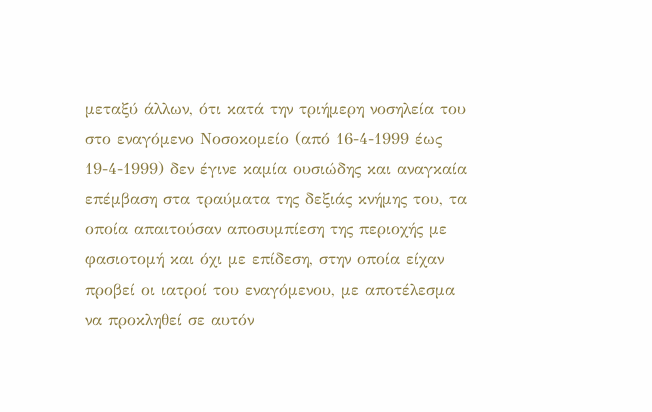μεταξύ άλλων, ότι κατά την τριήμερη νοσηλεία του στο εναγόμενο Νοσοκομείο (από 16-4-1999 έως 19-4-1999) δεν έγινε καμία ουσιώδης και αναγκαία επέμβαση στα τραύματα της δεξιάς κνήμης του, τα οποία απαιτούσαν αποσυμπίεση της περιοχής με φασιοτομή και όχι με επίδεση, στην οποία είχαν προβεί οι ιατροί του εναγόμενου, με αποτέλεσμα να προκληθεί σε αυτόν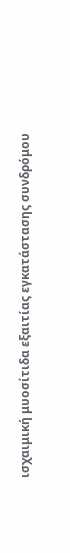ισχαιμική μυοσίτιδα εξαιτίας εγκατάστασης συνδρόμου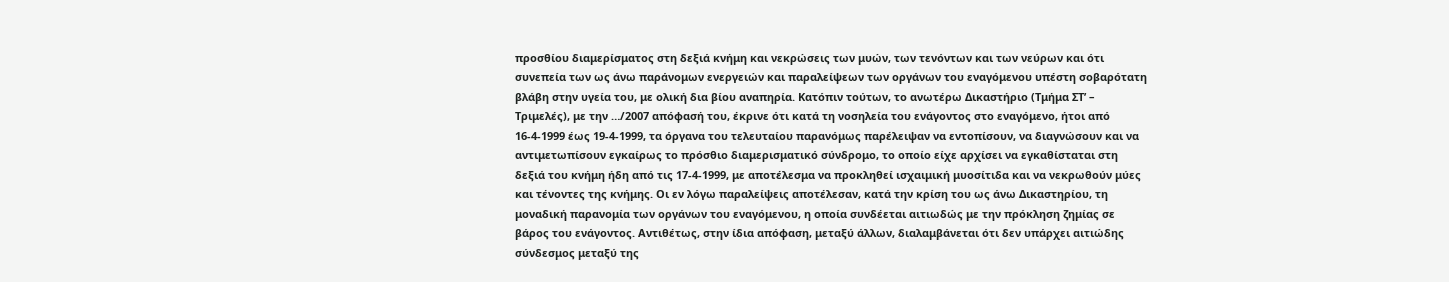προσθίου διαμερίσματος στη δεξιά κνήμη και νεκρώσεις των μυών, των τενόντων και των νεύρων και ότι συνεπεία των ως άνω παράνομων ενεργειών και παραλείψεων των οργάνων του εναγόμενου υπέστη σοβαρότατη βλάβη στην υγεία του, με ολική δια βίου αναπηρία. Κατόπιν τούτων, το ανωτέρω Δικαστήριο (Τμήμα ΣΤ’ – Τριμελές), με την …/2007 απόφασή του, έκρινε ότι κατά τη νοσηλεία του ενάγοντος στο εναγόμενο, ήτοι από 16-4-1999 έως 19-4-1999, τα όργανα του τελευταίου παρανόμως παρέλειψαν να εντοπίσουν, να διαγνώσουν και να αντιμετωπίσουν εγκαίρως το πρόσθιο διαμερισματικό σύνδρομο, το οποίο είχε αρχίσει να εγκαθίσταται στη δεξιά του κνήμη ήδη από τις 17-4-1999, με αποτέλεσμα να προκληθεί ισχαιμική μυοσίτιδα και να νεκρωθούν μύες και τένοντες της κνήμης. Οι εν λόγω παραλείψεις αποτέλεσαν, κατά την κρίση του ως άνω Δικαστηρίου, τη μοναδική παρανομία των οργάνων του εναγόμενου, η οποία συνδέεται αιτιωδώς με την πρόκληση ζημίας σε βάρος του ενάγοντος. Αντιθέτως, στην ίδια απόφαση, μεταξύ άλλων, διαλαμβάνεται ότι δεν υπάρχει αιτιώδης σύνδεσμος μεταξύ της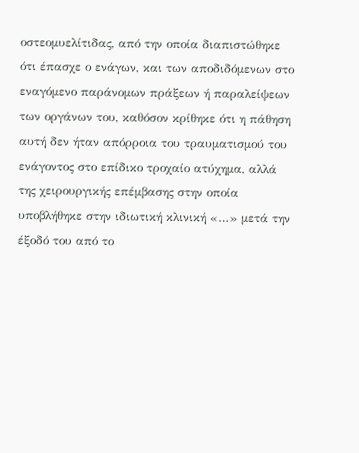οστεομυελίτιδας, από την οποία διαπιστώθηκε ότι έπασχε ο ενάγων, και των αποδιδόμενων στο εναγόμενο παράνομων πράξεων ή παραλείψεων των οργάνων του, καθόσον κρίθηκε ότι η πάθηση αυτή δεν ήταν απόρροια του τραυματισμού του ενάγοντος στο επίδικο τροχαίο ατύχημα, αλλά της χειρουργικής επέμβασης στην οποία υποβλήθηκε στην ιδιωτική κλινική «…» μετά την έξοδό του από το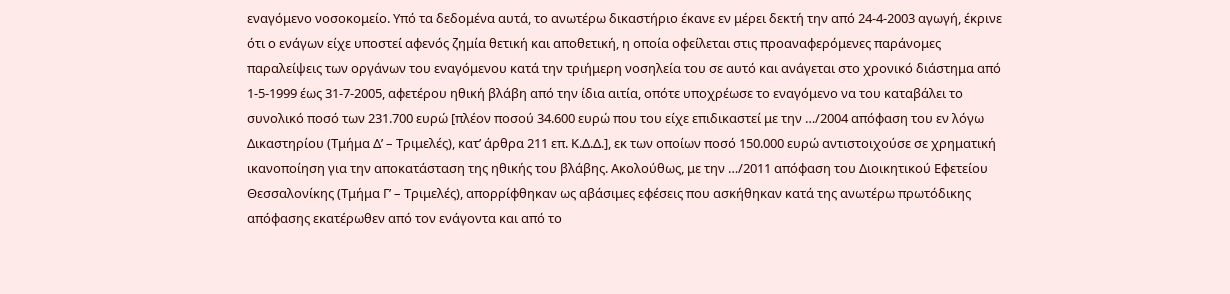εναγόμενο νοσοκομείο. Υπό τα δεδομένα αυτά, το ανωτέρω δικαστήριο έκανε εν μέρει δεκτή την από 24-4-2003 αγωγή, έκρινε ότι ο ενάγων είχε υποστεί αφενός ζημία θετική και αποθετική, η οποία οφείλεται στις προαναφερόμενες παράνομες παραλείψεις των οργάνων του εναγόμενου κατά την τριήμερη νοσηλεία του σε αυτό και ανάγεται στο χρονικό διάστημα από 1-5-1999 έως 31-7-2005, αφετέρου ηθική βλάβη από την ίδια αιτία, οπότε υποχρέωσε το εναγόμενο να του καταβάλει το συνολικό ποσό των 231.700 ευρώ [πλέον ποσού 34.600 ευρώ που του είχε επιδικαστεί με την …/2004 απόφαση του εν λόγω Δικαστηρίου (Τμήμα Δ’ – Τριμελές), κατ’ άρθρα 211 επ. Κ.Δ.Δ.], εκ των οποίων ποσό 150.000 ευρώ αντιστοιχούσε σε χρηματική ικανοποίηση για την αποκατάσταση της ηθικής του βλάβης. Ακολούθως, με την …/2011 απόφαση του Διοικητικού Εφετείου Θεσσαλονίκης (Τμήμα Γ’ – Τριμελές), απορρίφθηκαν ως αβάσιμες εφέσεις που ασκήθηκαν κατά της ανωτέρω πρωτόδικης απόφασης εκατέρωθεν από τον ενάγοντα και από το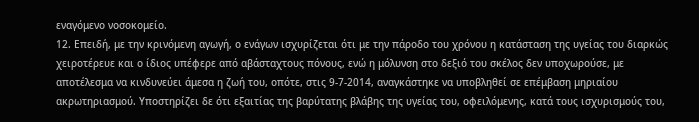εναγόμενο νοσοκομείο.
12. Επειδή, με την κρινόμενη αγωγή, ο ενάγων ισχυρίζεται ότι με την πάροδο του χρόνου η κατάσταση της υγείας του διαρκώς χειροτέρευε και ο ίδιος υπέφερε από αβάσταχτους πόνους, ενώ η μόλυνση στο δεξιό του σκέλος δεν υποχωρούσε, με αποτέλεσμα να κινδυνεύει άμεσα η ζωή του, οπότε, στις 9-7-2014, αναγκάστηκε να υποβληθεί σε επέμβαση μηριαίου ακρωτηριασμού. Υποστηρίζει δε ότι εξαιτίας της βαρύτατης βλάβης της υγείας του, οφειλόμενης, κατά τους ισχυρισμούς του,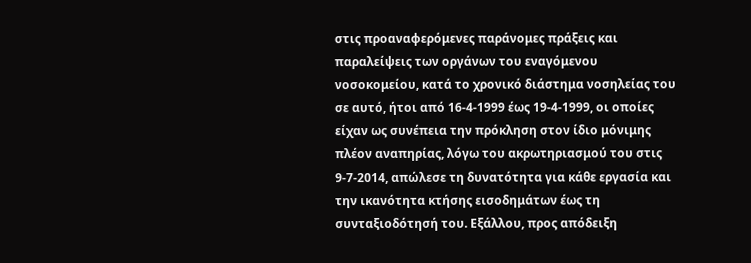στις προαναφερόμενες παράνομες πράξεις και παραλείψεις των οργάνων του εναγόμενου νοσοκομείου, κατά το χρονικό διάστημα νοσηλείας του σε αυτό, ήτοι από 16-4-1999 έως 19-4-1999, οι οποίες είχαν ως συνέπεια την πρόκληση στον ίδιο μόνιμης πλέον αναπηρίας, λόγω του ακρωτηριασμού του στις 9-7-2014, απώλεσε τη δυνατότητα για κάθε εργασία και την ικανότητα κτήσης εισοδημάτων έως τη συνταξιοδότησή του. Εξάλλου, προς απόδειξη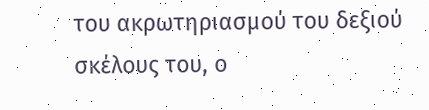του ακρωτηριασμού του δεξιού σκέλους του, ο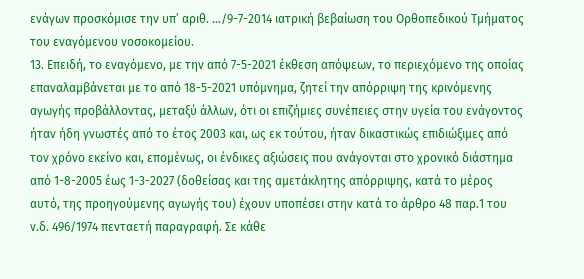ενάγων προσκόμισε την υπ’ αριθ. …/9-7-2014 ιατρική βεβαίωση του Ορθοπεδικού Τμήματος του εναγόμενου νοσοκομείου.
13. Επειδή, το εναγόμενο, με την από 7-5-2021 έκθεση απόψεων, το περιεχόμενο της οποίας επαναλαμβάνεται με το από 18-5-2021 υπόμνημα, ζητεί την απόρριψη της κρινόμενης αγωγής προβάλλοντας, μεταξύ άλλων, ότι οι επιζήμιες συνέπειες στην υγεία του ενάγοντος ήταν ήδη γνωστές από το έτος 2003 και, ως εκ τούτου, ήταν δικαστικώς επιδιώξιμες από τον χρόνο εκείνο και, επομένως, οι ένδικες αξιώσεις που ανάγονται στο χρονικό διάστημα από 1-8-2005 έως 1-3-2027 (δοθείσας και της αμετάκλητης απόρριψης, κατά το μέρος αυτό, της προηγούμενης αγωγής του) έχουν υποπέσει στην κατά το άρθρο 48 παρ.1 του ν.δ. 496/1974 πενταετή παραγραφή. Σε κάθε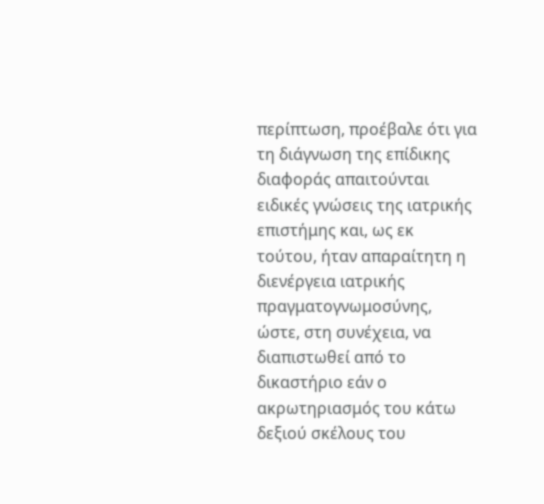περίπτωση, προέβαλε ότι για τη διάγνωση της επίδικης διαφοράς απαιτούνται ειδικές γνώσεις της ιατρικής επιστήμης και, ως εκ τούτου, ήταν απαραίτητη η διενέργεια ιατρικής πραγματογνωμοσύνης, ώστε, στη συνέχεια, να διαπιστωθεί από το δικαστήριο εάν ο ακρωτηριασμός του κάτω δεξιού σκέλους του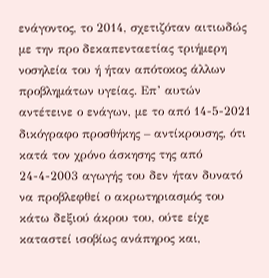ενάγοντος, το 2014, σχετιζόταν αιτιωδώς με την προ δεκαπενταετίας τριήμερη νοσηλεία του ή ήταν απότοκος άλλων προβλημάτων υγείας. Επ’ αυτών αντέτεινε ο ενάγων, με το από 14-5-2021 δικόγραφο προσθήκης – αντίκρουσης, ότι κατά τον χρόνο άσκησης της από 24-4-2003 αγωγής του δεν ήταν δυνατό να προβλεφθεί ο ακρωτηριασμός του κάτω δεξιού άκρου του, ούτε είχε καταστεί ισοβίως ανάπηρος και,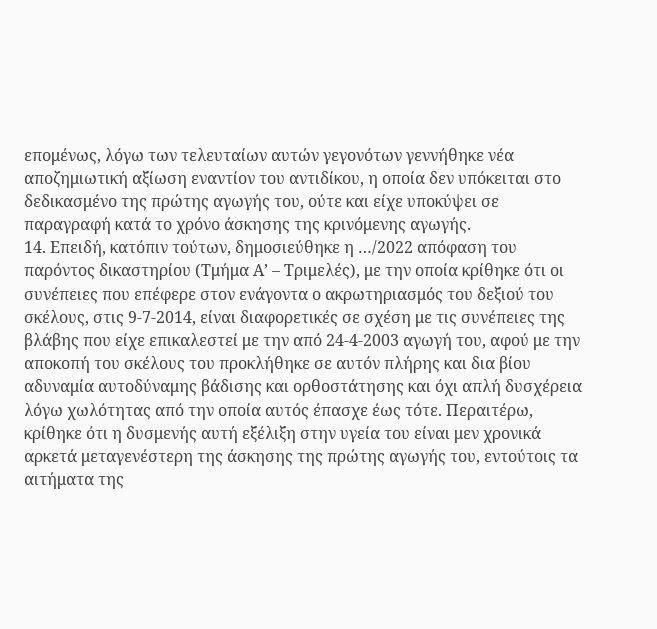επομένως, λόγω των τελευταίων αυτών γεγονότων γεννήθηκε νέα αποζημιωτική αξίωση εναντίον του αντιδίκου, η οποία δεν υπόκειται στο δεδικασμένο της πρώτης αγωγής του, ούτε και είχε υποκύψει σε παραγραφή κατά το χρόνο άσκησης της κρινόμενης αγωγής.
14. Επειδή, κατόπιν τούτων, δημοσιεύθηκε η …/2022 απόφαση του παρόντος δικαστηρίου (Τμήμα Α’ – Τριμελές), με την οποία κρίθηκε ότι οι συνέπειες που επέφερε στον ενάγοντα ο ακρωτηριασμός του δεξιού του σκέλους, στις 9-7-2014, είναι διαφορετικές σε σχέση με τις συνέπειες της βλάβης που είχε επικαλεστεί με την από 24-4-2003 αγωγή του, αφού με την αποκοπή του σκέλους του προκλήθηκε σε αυτόν πλήρης και δια βίου αδυναμία αυτοδύναμης βάδισης και ορθοστάτησης και όχι απλή δυσχέρεια λόγω χωλότητας από την οποία αυτός έπασχε έως τότε. Περαιτέρω, κρίθηκε ότι η δυσμενής αυτή εξέλιξη στην υγεία του είναι μεν χρονικά αρκετά μεταγενέστερη της άσκησης της πρώτης αγωγής του, εντούτοις τα αιτήματα της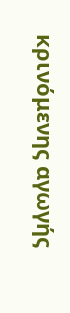κρινόμενης αγωγής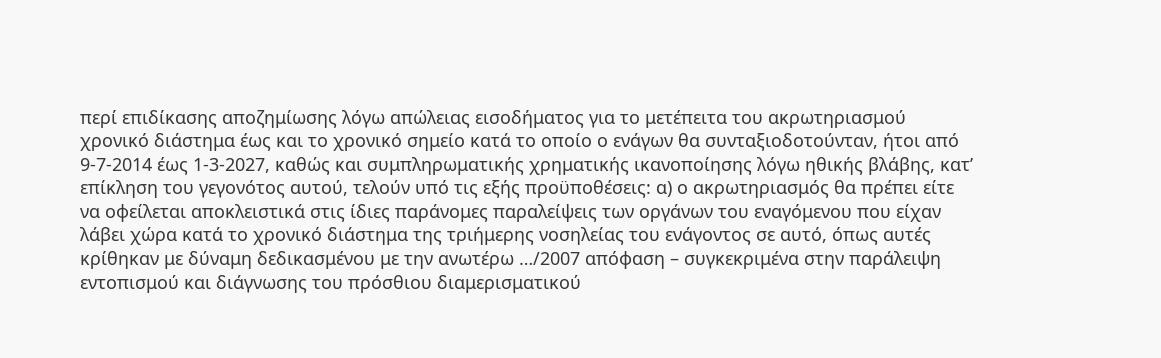περί επιδίκασης αποζημίωσης λόγω απώλειας εισοδήματος για το μετέπειτα του ακρωτηριασμού χρονικό διάστημα έως και το χρονικό σημείο κατά το οποίο ο ενάγων θα συνταξιοδοτούνταν, ήτοι από 9-7-2014 έως 1-3-2027, καθώς και συμπληρωματικής χρηματικής ικανοποίησης λόγω ηθικής βλάβης, κατ’ επίκληση του γεγονότος αυτού, τελούν υπό τις εξής προϋποθέσεις: α) ο ακρωτηριασμός θα πρέπει είτε να οφείλεται αποκλειστικά στις ίδιες παράνομες παραλείψεις των οργάνων του εναγόμενου που είχαν λάβει χώρα κατά το χρονικό διάστημα της τριήμερης νοσηλείας του ενάγοντος σε αυτό, όπως αυτές κρίθηκαν με δύναμη δεδικασμένου με την ανωτέρω …/2007 απόφαση – συγκεκριμένα στην παράλειψη εντοπισμού και διάγνωσης του πρόσθιου διαμερισματικού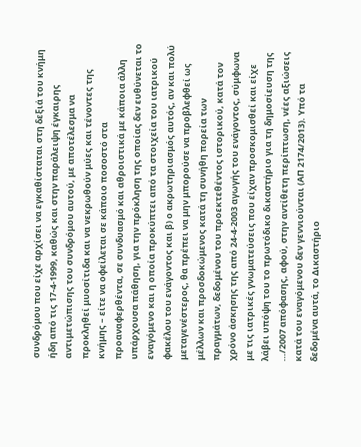συνδρόμου που είχε αρχίσει να εγκαθίσταται στη δεξιά του κνήμη ήδη από τις 17-4-1999, καθώς και στην παράλειψη έγκαιρης αντιμετώπισης του συνδρόμου αυτού, με αποτέλεσμα να προκληθεί μυοσίτιδα και να νεκρωθούν μύες και τένοντες της κνήμης – είτε να οφείλεται σε κάποιο ποσοστό στα προαναφερθέντα, σε συνδυασμό και αθροιστικά με κάποια άλλη υπάρχουσα πάθηση, για την πρόκληση της οποίας δεν ευθύνεται το εναγόμενο και η οποία προκύπτει από τα στοιχεία του ιατρικού φακέλου του ενάγοντος και β) ο ακρωτηριασμός αυτός, αν και πολύ μεταγενέστερος, θα πρέπει να μην μπορούσε να προβλεφθεί ως μέλλων και προσδοκώμενος κατά τη συνήθη πορεία των πραγμάτων, δεδομένου του προεκτεθέντος ιστορικού, κατά τον χρόνο άσκησης της από 24-4-2003 αγωγής του ενάγοντος, σύμφωνα με τις ιατρικές γνωματεύσεις που είχαν προσκομισθεί και είχε λάβει υπόψη του το πρωτόδικο δικαστήριο για τη δημοσίευση της …/2007 απόφασης, αφού, στην αντίθετη περίπτωση, νέες αξιώσεις κατά του εναγόμενου δεν γεννιούνται (ΑΠ 2174/2013). Υπό τα δεδομένα αυτά, το Δικαστήριο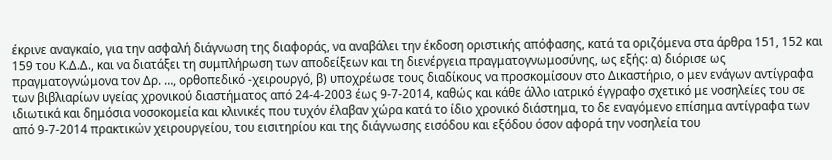έκρινε αναγκαίο, για την ασφαλή διάγνωση της διαφοράς, να αναβάλει την έκδοση οριστικής απόφασης, κατά τα οριζόμενα στα άρθρα 151, 152 και 159 του Κ.Δ.Δ., και να διατάξει τη συμπλήρωση των αποδείξεων και τη διενέργεια πραγματογνωμοσύνης, ως εξής: α) διόρισε ως πραγματογνώμονα τον Δρ. …, ορθοπεδικό -χειρουργό, β) υποχρέωσε τους διαδίκους να προσκομίσουν στο Δικαστήριο, ο μεν ενάγων αντίγραφα των βιβλιαρίων υγείας χρονικού διαστήματος από 24-4-2003 έως 9-7-2014, καθώς και κάθε άλλο ιατρικό έγγραφο σχετικό με νοσηλείες του σε ιδιωτικά και δημόσια νοσοκομεία και κλινικές που τυχόν έλαβαν χώρα κατά το ίδιο χρονικό διάστημα, το δε εναγόμενο επίσημα αντίγραφα των από 9-7-2014 πρακτικών χειρουργείου, του εισιτηρίου και της διάγνωσης εισόδου και εξόδου όσον αφορά την νοσηλεία του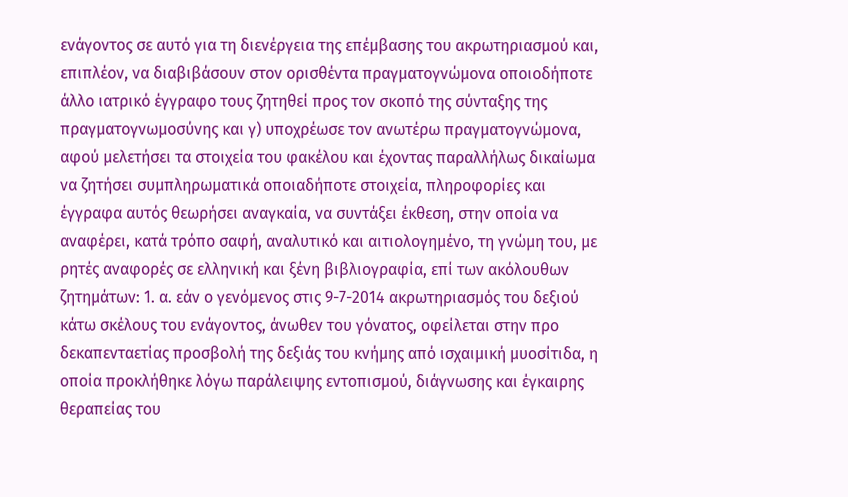ενάγοντος σε αυτό για τη διενέργεια της επέμβασης του ακρωτηριασμού και, επιπλέον, να διαβιβάσουν στον ορισθέντα πραγματογνώμονα οποιοδήποτε άλλο ιατρικό έγγραφο τους ζητηθεί προς τον σκοπό της σύνταξης της πραγματογνωμοσύνης και γ) υποχρέωσε τον ανωτέρω πραγματογνώμονα, αφού μελετήσει τα στοιχεία του φακέλου και έχοντας παραλλήλως δικαίωμα να ζητήσει συμπληρωματικά οποιαδήποτε στοιχεία, πληροφορίες και έγγραφα αυτός θεωρήσει αναγκαία, να συντάξει έκθεση, στην οποία να αναφέρει, κατά τρόπο σαφή, αναλυτικό και αιτιολογημένο, τη γνώμη του, με ρητές αναφορές σε ελληνική και ξένη βιβλιογραφία, επί των ακόλουθων ζητημάτων: 1. α. εάν ο γενόμενος στις 9-7-2014 ακρωτηριασμός του δεξιού κάτω σκέλους του ενάγοντος, άνωθεν του γόνατος, οφείλεται στην προ δεκαπενταετίας προσβολή της δεξιάς του κνήμης από ισχαιμική μυοσίτιδα, η οποία προκλήθηκε λόγω παράλειψης εντοπισμού, διάγνωσης και έγκαιρης θεραπείας του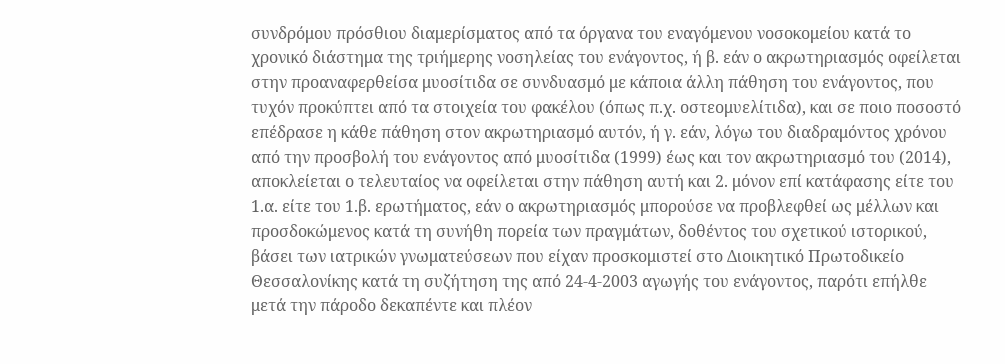συνδρόμου πρόσθιου διαμερίσματος από τα όργανα του εναγόμενου νοσοκομείου κατά το χρονικό διάστημα της τριήμερης νοσηλείας του ενάγοντος, ή β. εάν ο ακρωτηριασμός οφείλεται στην προαναφερθείσα μυοσίτιδα σε συνδυασμό με κάποια άλλη πάθηση του ενάγοντος, που τυχόν προκύπτει από τα στοιχεία του φακέλου (όπως π.χ. οστεομυελίτιδα), και σε ποιο ποσοστό επέδρασε η κάθε πάθηση στον ακρωτηριασμό αυτόν, ή γ. εάν, λόγω του διαδραμόντος χρόνου από την προσβολή του ενάγοντος από μυοσίτιδα (1999) έως και τον ακρωτηριασμό του (2014), αποκλείεται ο τελευταίος να οφείλεται στην πάθηση αυτή και 2. μόνον επί κατάφασης είτε του 1.α. είτε του 1.β. ερωτήματος, εάν ο ακρωτηριασμός μπορούσε να προβλεφθεί ως μέλλων και προσδοκώμενος κατά τη συνήθη πορεία των πραγμάτων, δοθέντος του σχετικού ιστορικού, βάσει των ιατρικών γνωματεύσεων που είχαν προσκομιστεί στο Διοικητικό Πρωτοδικείο Θεσσαλονίκης κατά τη συζήτηση της από 24-4-2003 αγωγής του ενάγοντος, παρότι επήλθε μετά την πάροδο δεκαπέντε και πλέον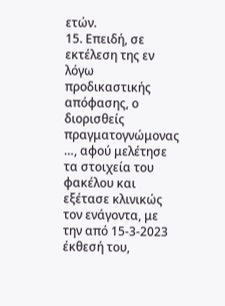ετών.
15. Επειδή, σε εκτέλεση της εν λόγω προδικαστικής απόφασης, ο διορισθείς πραγματογνώμονας …, αφού μελέτησε τα στοιχεία του φακέλου και εξέτασε κλινικώς τον ενάγοντα, με την από 15-3-2023 έκθεσή του,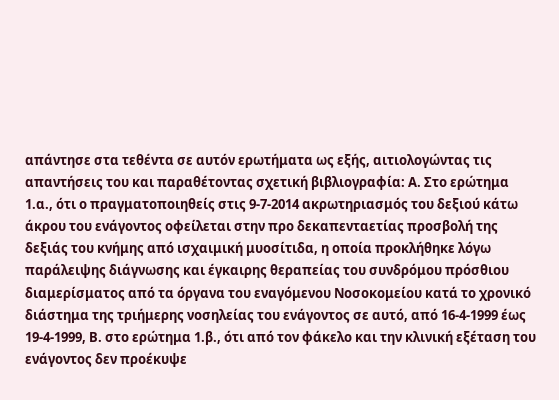απάντησε στα τεθέντα σε αυτόν ερωτήματα ως εξής, αιτιολογώντας τις απαντήσεις του και παραθέτοντας σχετική βιβλιογραφία: Α. Στο ερώτημα 1.α., ότι ο πραγματοποιηθείς στις 9-7-2014 ακρωτηριασμός του δεξιού κάτω άκρου του ενάγοντος οφείλεται στην προ δεκαπενταετίας προσβολή της δεξιάς του κνήμης από ισχαιμική μυοσίτιδα, η οποία προκλήθηκε λόγω παράλειψης διάγνωσης και έγκαιρης θεραπείας του συνδρόμου πρόσθιου διαμερίσματος από τα όργανα του εναγόμενου Νοσοκομείου κατά το χρονικό διάστημα της τριήμερης νοσηλείας του ενάγοντος σε αυτό, από 16-4-1999 έως 19-4-1999, Β. στο ερώτημα 1.β., ότι από τον φάκελο και την κλινική εξέταση του ενάγοντος δεν προέκυψε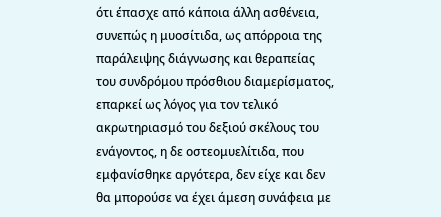ότι έπασχε από κάποια άλλη ασθένεια, συνεπώς η μυοσίτιδα, ως απόρροια της παράλειψης διάγνωσης και θεραπείας του συνδρόμου πρόσθιου διαμερίσματος, επαρκεί ως λόγος για τον τελικό ακρωτηριασμό του δεξιού σκέλους του ενάγοντος, η δε οστεομυελίτιδα, που εμφανίσθηκε αργότερα, δεν είχε και δεν θα μπορούσε να έχει άμεση συνάφεια με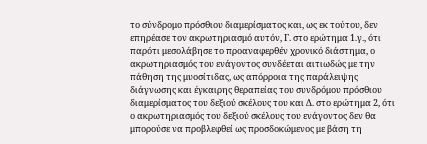το σύνδρομο πρόσθιου διαμερίσματος και, ως εκ τούτου, δεν επηρέασε τον ακρωτηριασμό αυτόν, Γ. στο ερώτημα 1.γ., ότι παρότι μεσολάβησε το προαναφερθέν χρονικό διάστημα, ο ακρωτηριασμός του ενάγοντος συνδέεται αιτιωδώς με την πάθηση της μυοσίτιδας, ως απόρροια της παράλειψης διάγνωσης και έγκαιρης θεραπείας του συνδρόμου πρόσθιου διαμερίσματος του δεξιού σκέλους του και Δ. στο ερώτημα 2, ότι ο ακρωτηριασμός του δεξιού σκέλους του ενάγοντος δεν θα μπορούσε να προβλεφθεί ως προσδοκώμενος με βάση τη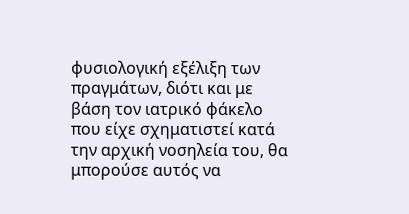φυσιολογική εξέλιξη των πραγμάτων, διότι και με βάση τον ιατρικό φάκελο που είχε σχηματιστεί κατά την αρχική νοσηλεία του, θα μπορούσε αυτός να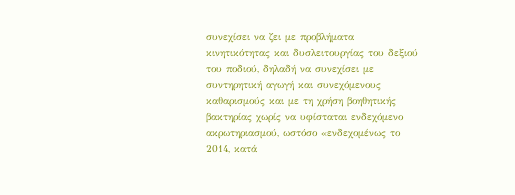συνεχίσει να ζει με προβλήματα κινητικότητας και δυσλειτουργίας του δεξιού του ποδιού, δηλαδή να συνεχίσει με συντηρητική αγωγή και συνεχόμενους καθαρισμούς και με τη χρήση βοηθητικής βακτηρίας χωρίς να υφίσταται ενδεχόμενο ακρωτηριασμού, ωστόσο «ενδεχομένως το 2014, κατά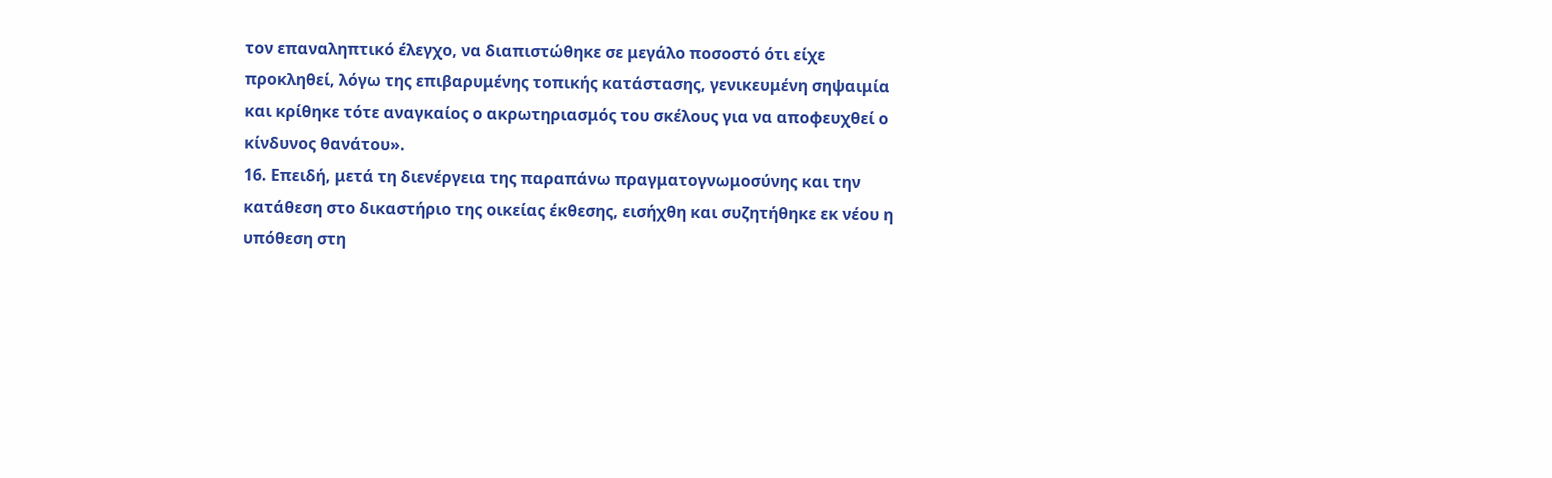τον επαναληπτικό έλεγχο, να διαπιστώθηκε σε μεγάλο ποσοστό ότι είχε προκληθεί, λόγω της επιβαρυμένης τοπικής κατάστασης, γενικευμένη σηψαιμία και κρίθηκε τότε αναγκαίος ο ακρωτηριασμός του σκέλους για να αποφευχθεί ο κίνδυνος θανάτου».
16. Επειδή, μετά τη διενέργεια της παραπάνω πραγματογνωμοσύνης και την κατάθεση στο δικαστήριο της οικείας έκθεσης, εισήχθη και συζητήθηκε εκ νέου η υπόθεση στη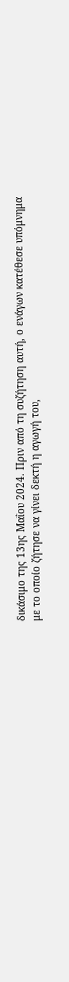δικάσιμο της 13ης Μαΐου 2024. Πριν από τη συζήτηση αυτή, ο ενάγων κατέθεσε υπόμνημα με το οποίο ζήτησε να γίνει δεκτή η αγωγή του,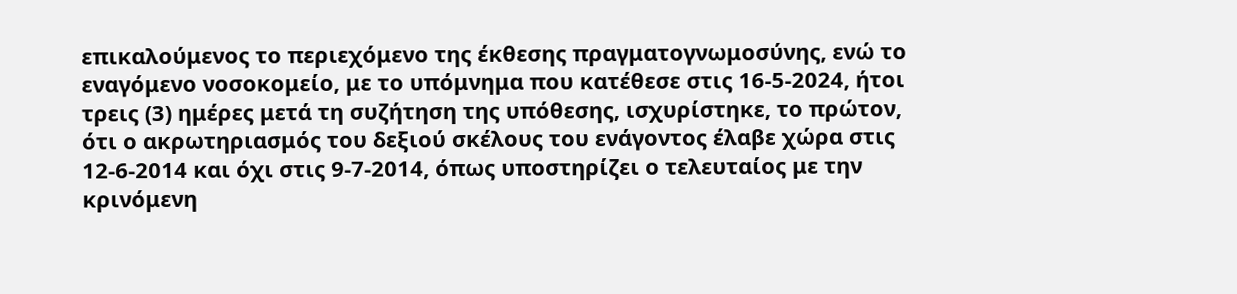επικαλούμενος το περιεχόμενο της έκθεσης πραγματογνωμοσύνης, ενώ το εναγόμενο νοσοκομείο, με το υπόμνημα που κατέθεσε στις 16-5-2024, ήτοι τρεις (3) ημέρες μετά τη συζήτηση της υπόθεσης, ισχυρίστηκε, το πρώτον, ότι ο ακρωτηριασμός του δεξιού σκέλους του ενάγοντος έλαβε χώρα στις 12-6-2014 και όχι στις 9-7-2014, όπως υποστηρίζει ο τελευταίος με την κρινόμενη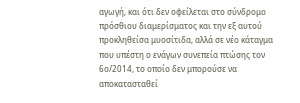αγωγή, και ότι δεν οφείλεται στο σύνδρομο πρόσθιου διαμερίσματος και την εξ αυτού προκληθείσα μυοσίτιδα, αλλά σε νέο κάταγμα που υπέστη ο ενάγων συνεπεία πτώσης τον 6ο/2014, το οποίο δεν μπορούσε να αποκατασταθεί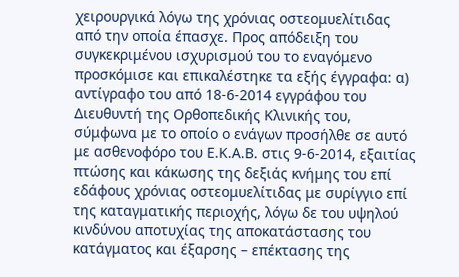χειρουργικά λόγω της χρόνιας οστεομυελίτιδας από την οποία έπασχε. Προς απόδειξη του συγκεκριμένου ισχυρισμού του το εναγόμενο προσκόμισε και επικαλέστηκε τα εξής έγγραφα: α) αντίγραφο του από 18-6-2014 εγγράφου του Διευθυντή της Ορθοπεδικής Κλινικής του, σύμφωνα με το οποίο ο ενάγων προσήλθε σε αυτό με ασθενοφόρο του Ε.Κ.Α.Β. στις 9-6-2014, εξαιτίας πτώσης και κάκωσης της δεξιάς κνήμης του επί εδάφους χρόνιας οστεομυελίτιδας με συρίγγιο επί της καταγματικής περιοχής, λόγω δε του υψηλού κινδύνου αποτυχίας της αποκατάστασης του κατάγματος και έξαρσης – επέκτασης της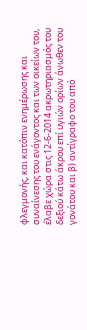φλεγμονής, και κατόπιν ενημέρωσης και συναίνεσης του ενάγοντος και των οικείων του, έλαβε χώρα στις 12-6-2014 ακρωτηριασμός του δεξιού κάτω άκρου επί υγιών ορίων άνωθεν του γονάτου και β) αντίγραφο του από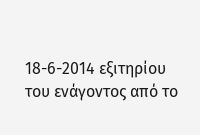18-6-2014 εξιτηρίου του ενάγοντος από το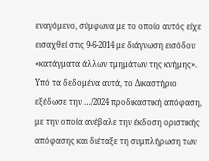εναγόμενο, σύμφωνα με το οποίο αυτός είχε εισαχθεί στις 9-6-2014 με διάγνωση εισόδου «κατάγματα άλλων τμημάτων της κνήμης». Υπό τα δεδομένα αυτά, το Δικαστήριο εξέδωσε την …/2024 προδικαστική απόφαση, με την οποία ανέβαλε την έκδοση οριστικής απόφασης και διέταξε τη συμπλήρωση των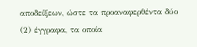αποδείξεων, ώστε τα προαναφερθέντα δύο (2) έγγραφα, τα οποία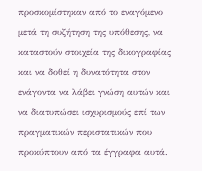προσκομίστηκαν από το εναγόμενο μετά τη συζήτηση της υπόθεσης, να καταστούν στοιχεία της δικογραφίας και να δοθεί η δυνατότητα στον ενάγοντα να λάβει γνώση αυτών και να διατυπώσει ισχυρισμούς επί των πραγματικών περιστατικών που προκύπτουν από τα έγγραφα αυτά.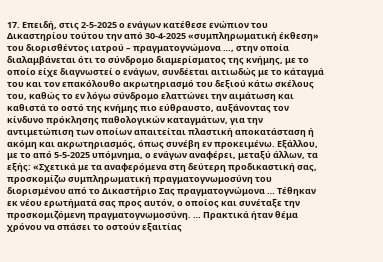17. Επειδή, στις 2-5-2025 ο ενάγων κατέθεσε ενώπιον του Δικαστηρίου τούτου την από 30-4-2025 «συμπληρωματική έκθεση» του διορισθέντος ιατρού – πραγματογνώμονα …, στην οποία διαλαμβάνεται ότι το σύνδρομο διαμερίσματος της κνήμης, με το οποίο είχε διαγνωστεί ο ενάγων, συνδέεται αιτιωδώς με το κάταγμά του και τον επακόλουθο ακρωτηριασμό του δεξιού κάτω σκέλους του, καθώς το εν λόγω σύνδρομο ελαττώνει την αιμάτωση και καθιστά το οστό της κνήμης πιο εύθραυστο, αυξάνοντας τον κίνδυνο πρόκλησης παθολογικών καταγμάτων, για την αντιμετώπιση των οποίων απαιτείται πλαστική αποκατάσταση ή ακόμη και ακρωτηριασμός, όπως συνέβη εν προκειμένω. Εξάλλου, με το από 5-5-2025 υπόμνημα, ο ενάγων αναφέρει, μεταξύ άλλων, τα εξής: «Σχετικά με τα αναφερόμενα στη δεύτερη προδικαστική σας, προσκομίζω συμπληρωματική πραγματογνωμοσύνη του διορισμένου από το Δικαστήριο Σας πραγματογνώμονα … Τέθηκαν εκ νέου ερωτήματά σας προς αυτόν, ο οποίος και συνέταξε την προσκομιζόμενη πραγματογνωμοσύνη. … Πρακτικά ήταν θέμα χρόνου να σπάσει το οστούν εξαιτίας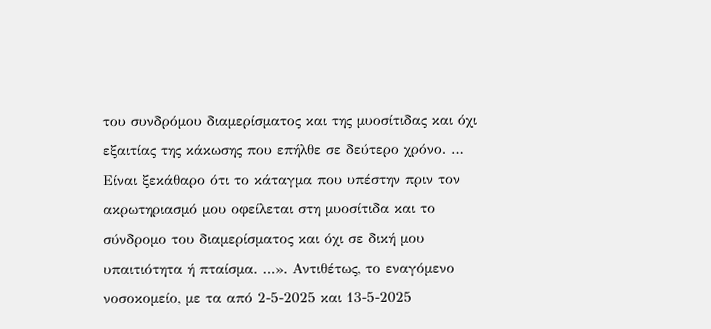του συνδρόμου διαμερίσματος και της μυοσίτιδας και όχι εξαιτίας της κάκωσης που επήλθε σε δεύτερο χρόνο. … Είναι ξεκάθαρο ότι το κάταγμα που υπέστην πριν τον ακρωτηριασμό μου οφείλεται στη μυοσίτιδα και το σύνδρομο του διαμερίσματος και όχι σε δική μου υπαιτιότητα ή πταίσμα. …». Αντιθέτως, το εναγόμενο νοσοκομείο, με τα από 2-5-2025 και 13-5-2025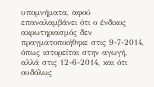υπομνήματα, αφού επαναλαμβάνει ότι ο ένδικος ακρωτηριασμός δεν πραγματοποιήθηκε στις 9-7-2014, όπως ιστορείται στην αγωγή, αλλά στις 12-6-2014, και ότι ουδόλως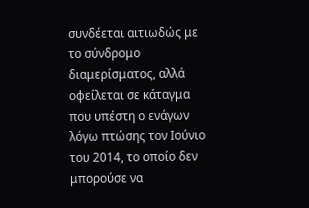συνδέεται αιτιωδώς με το σύνδρομο διαμερίσματος, αλλά οφείλεται σε κάταγμα που υπέστη ο ενάγων λόγω πτώσης τον Ιούνιο του 2014, το οποίο δεν μπορούσε να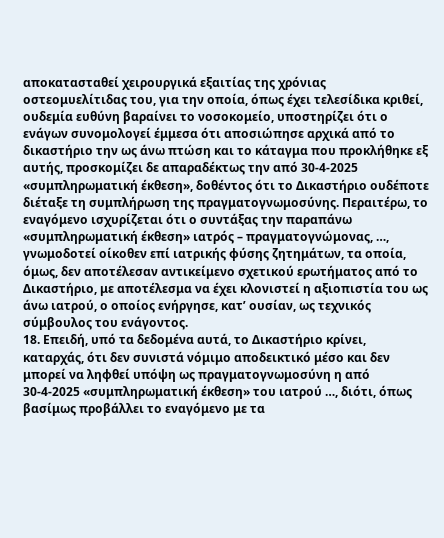αποκατασταθεί χειρουργικά εξαιτίας της χρόνιας οστεομυελίτιδας του, για την οποία, όπως έχει τελεσίδικα κριθεί, ουδεμία ευθύνη βαραίνει το νοσοκομείο, υποστηρίζει ότι ο ενάγων συνομολογεί έμμεσα ότι αποσιώπησε αρχικά από το δικαστήριο την ως άνω πτώση και το κάταγμα που προκλήθηκε εξ αυτής, προσκομίζει δε απαραδέκτως την από 30-4-2025 «συμπληρωματική έκθεση», δοθέντος ότι το Δικαστήριο ουδέποτε διέταξε τη συμπλήρωση της πραγματογνωμοσύνης. Περαιτέρω, το εναγόμενο ισχυρίζεται ότι ο συντάξας την παραπάνω «συμπληρωματική έκθεση» ιατρός – πραγματογνώμονας, …, γνωμοδοτεί οίκοθεν επί ιατρικής φύσης ζητημάτων, τα οποία, όμως, δεν αποτέλεσαν αντικείμενο σχετικού ερωτήματος από το Δικαστήριο, με αποτέλεσμα να έχει κλονιστεί η αξιοπιστία του ως άνω ιατρού, ο οποίος ενήργησε, κατ’ ουσίαν, ως τεχνικός σύμβουλος του ενάγοντος.
18. Επειδή, υπό τα δεδομένα αυτά, το Δικαστήριο κρίνει, καταρχάς, ότι δεν συνιστά νόμιμο αποδεικτικό μέσο και δεν μπορεί να ληφθεί υπόψη ως πραγματογνωμοσύνη η από 30-4-2025 «συμπληρωματική έκθεση» του ιατρού …, διότι, όπως βασίμως προβάλλει το εναγόμενο με τα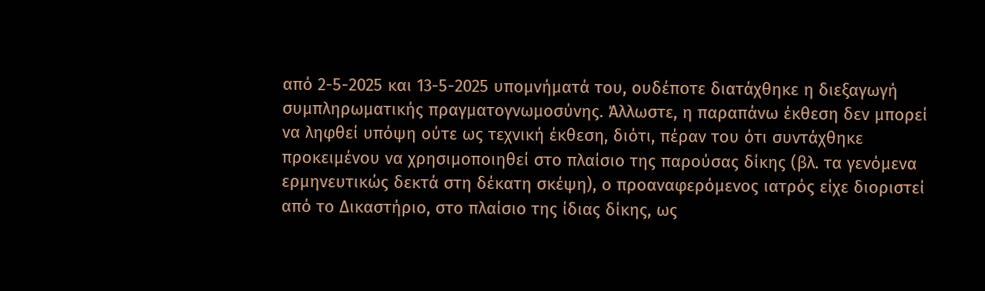από 2-5-2025 και 13-5-2025 υπομνήματά του, ουδέποτε διατάχθηκε η διεξαγωγή συμπληρωματικής πραγματογνωμοσύνης. Άλλωστε, η παραπάνω έκθεση δεν μπορεί να ληφθεί υπόψη ούτε ως τεχνική έκθεση, διότι, πέραν του ότι συντάχθηκε προκειμένου να χρησιμοποιηθεί στο πλαίσιο της παρούσας δίκης (βλ. τα γενόμενα ερμηνευτικώς δεκτά στη δέκατη σκέψη), ο προαναφερόμενος ιατρός είχε διοριστεί από το Δικαστήριο, στο πλαίσιο της ίδιας δίκης, ως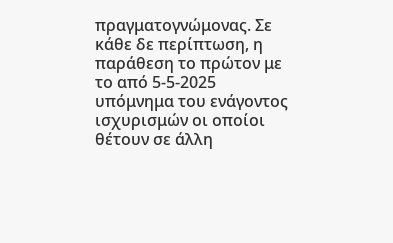πραγματογνώμονας. Σε κάθε δε περίπτωση, η παράθεση το πρώτον με το από 5-5-2025 υπόμνημα του ενάγοντος ισχυρισμών οι οποίοι θέτουν σε άλλη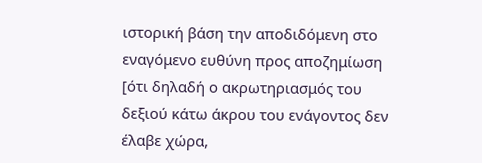ιστορική βάση την αποδιδόμενη στο εναγόμενο ευθύνη προς αποζημίωση [ότι δηλαδή ο ακρωτηριασμός του δεξιού κάτω άκρου του ενάγοντος δεν έλαβε χώρα,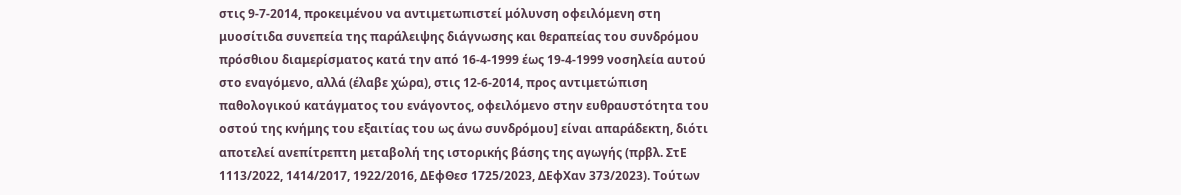στις 9-7-2014, προκειμένου να αντιμετωπιστεί μόλυνση οφειλόμενη στη μυοσίτιδα συνεπεία της παράλειψης διάγνωσης και θεραπείας του συνδρόμου πρόσθιου διαμερίσματος κατά την από 16-4-1999 έως 19-4-1999 νοσηλεία αυτού στο εναγόμενο, αλλά (έλαβε χώρα), στις 12-6-2014, προς αντιμετώπιση παθολογικού κατάγματος του ενάγοντος, οφειλόμενο στην ευθραυστότητα του οστού της κνήμης του εξαιτίας του ως άνω συνδρόμου] είναι απαράδεκτη, διότι αποτελεί ανεπίτρεπτη μεταβολή της ιστορικής βάσης της αγωγής (πρβλ. ΣτΕ 1113/2022, 1414/2017, 1922/2016, ΔΕφΘεσ 1725/2023, ΔΕφΧαν 373/2023). Τούτων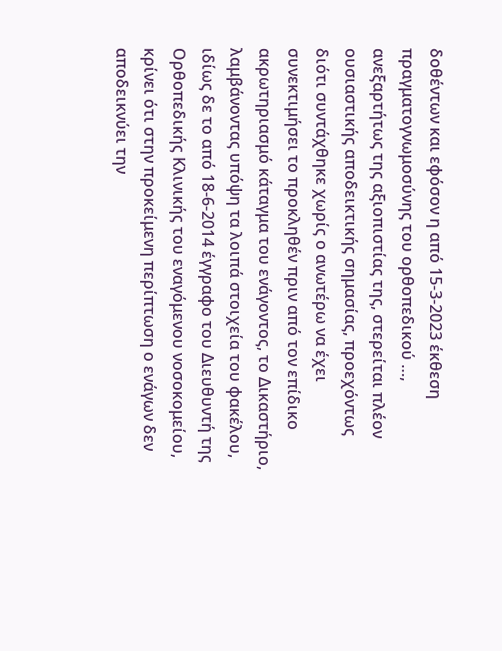δοθέντων και εφόσον η από 15-3-2023 έκθεση πραγματογνωμοσύνης του ορθοπεδικού …, ανεξαρτήτως της αξιοπιστίας της, στερείται πλέον ουσιαστικής αποδεικτικής σημασίας, προεχόντως διότι συντάχθηκε χωρίς ο ανωτέρω να έχει συνεκτιμήσει το προκληθέν πριν από τον επίδικο ακρωτηριασμό κάταγμα του ενάγοντος, το Δικαστήριο, λαμβάνοντας υπόψη τα λοιπά στοιχεία του φακέλου, ιδίως δε το από 18-6-2014 έγγραφο του Διευθυντή της Ορθοπεδικής Κλινικής του εναγόμενου νοσοκομείου, κρίνει ότι στην προκείμενη περίπτωση ο ενάγων δεν αποδεικνύει την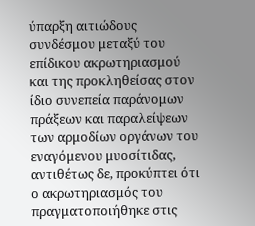ύπαρξη αιτιώδους συνδέσμου μεταξύ του επίδικου ακρωτηριασμού και της προκληθείσας στον ίδιο συνεπεία παράνομων πράξεων και παραλείψεων των αρμοδίων οργάνων του εναγόμενου μυοσίτιδας, αντιθέτως δε, προκύπτει ότι ο ακρωτηριασμός του πραγματοποιήθηκε στις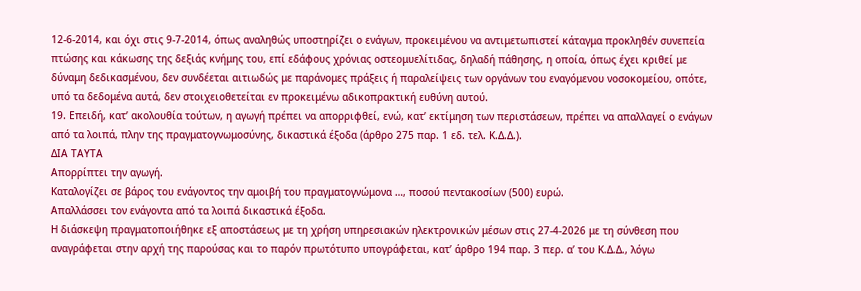12-6-2014, και όχι στις 9-7-2014, όπως αναληθώς υποστηρίζει ο ενάγων, προκειμένου να αντιμετωπιστεί κάταγμα προκληθέν συνεπεία πτώσης και κάκωσης της δεξιάς κνήμης του, επί εδάφους χρόνιας οστεομυελίτιδας, δηλαδή πάθησης, η οποία, όπως έχει κριθεί με δύναμη δεδικασμένου, δεν συνδέεται αιτιωδώς με παράνομες πράξεις ή παραλείψεις των οργάνων του εναγόμενου νοσοκομείου, οπότε, υπό τα δεδομένα αυτά, δεν στοιχειοθετείται εν προκειμένω αδικοπρακτική ευθύνη αυτού.
19. Επειδή, κατ’ ακολουθία τούτων, η αγωγή πρέπει να απορριφθεί, ενώ, κατ’ εκτίμηση των περιστάσεων, πρέπει να απαλλαγεί ο ενάγων από τα λοιπά, πλην της πραγματογνωμοσύνης, δικαστικά έξοδα (άρθρο 275 παρ. 1 εδ. τελ. Κ.Δ.Δ.).
ΔΙΑ ΤΑΥΤΑ
Απορρίπτει την αγωγή.
Καταλογίζει σε βάρος του ενάγοντος την αμοιβή του πραγματογνώμονα …, ποσού πεντακοσίων (500) ευρώ.
Απαλλάσσει τον ενάγοντα από τα λοιπά δικαστικά έξοδα.
Η διάσκεψη πραγματοποιήθηκε εξ αποστάσεως με τη χρήση υπηρεσιακών ηλεκτρονικών μέσων στις 27-4-2026 με τη σύνθεση που αναγράφεται στην αρχή της παρούσας και το παρόν πρωτότυπο υπογράφεται, κατ’ άρθρο 194 παρ. 3 περ. α’ του Κ.Δ.Δ., λόγω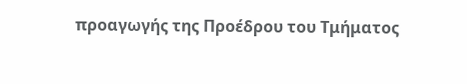προαγωγής της Προέδρου του Τμήματος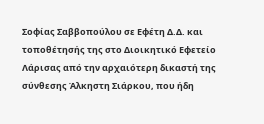Σοφίας Σαββοπούλου σε Εφέτη Δ.Δ. και τοποθέτησής της στο Διοικητικό Εφετείο Λάρισας από την αρχαιότερη δικαστή της σύνθεσης Άλκηστη Σιάρκου, που ήδη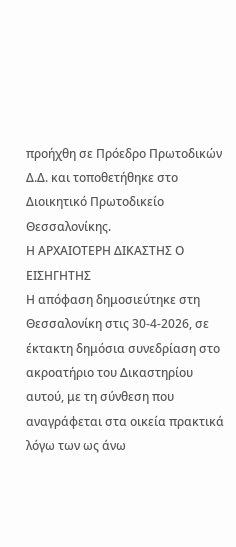προήχθη σε Πρόεδρο Πρωτοδικών Δ.Δ. και τοποθετήθηκε στο Διοικητικό Πρωτοδικείο Θεσσαλονίκης.
Η ΑΡΧΑΙΟΤΕΡΗ ΔΙΚΑΣΤΗΣ Ο ΕΙΣΗΓΗΤΗΣ
Η απόφαση δημοσιεύτηκε στη Θεσσαλονίκη στις 30-4-2026, σε έκτακτη δημόσια συνεδρίαση στο ακροατήριο του Δικαστηρίου αυτού, με τη σύνθεση που αναγράφεται στα οικεία πρακτικά λόγω των ως άνω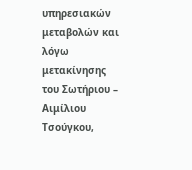υπηρεσιακών μεταβολών και λόγω μετακίνησης του Σωτήριου – Αιμίλιου Τσούγκου,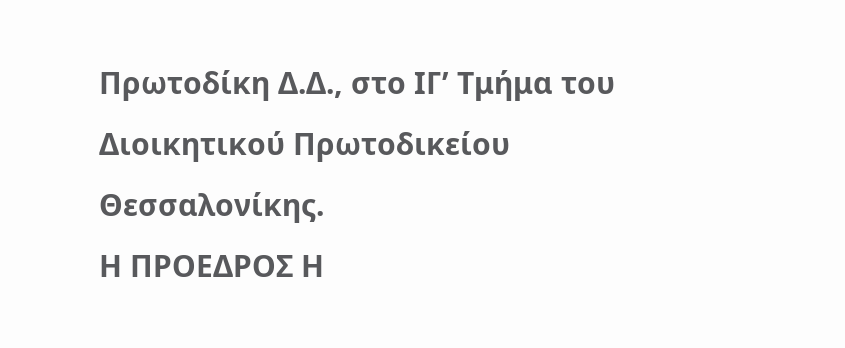Πρωτοδίκη Δ.Δ., στο ΙΓ’ Τμήμα του Διοικητικού Πρωτοδικείου Θεσσαλονίκης.
Η ΠΡΟΕΔΡΟΣ Η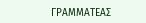ΓΡΑΜΜΑΤΕΑΣ